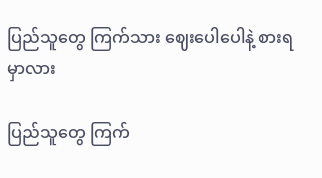ပြည်သူတွေ ကြက်သား ဈေးပေါပေါနဲ့ စားရမှာလား

ပြည်သူတွေ ကြက်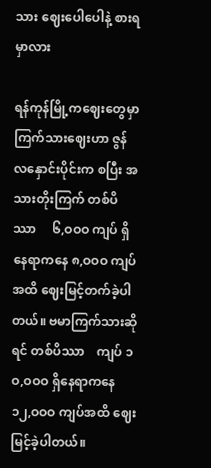သား ဈေးပေါပေါနဲ့ စားရမှာလား

ရန်ကုန်မြို့ကဈေးတွေမှာ ကြက်သားဈေးဟာ ဇွန်လနှောင်းပိုင်းက စပြီး အသားတိုးကြက် တစ်ပိဿာ     ၆,ဝဝဝ ကျပ် ရှိနေရာကနေ ၈,ဝဝဝ ကျပ်အထိ ဈေးမြင့်တက်ခဲ့ပါတယ်။ ဗမာကြက်သားဆိုရင် တစ်ပိဿာ    ကျပ် ၁ဝ,ဝဝဝ ရှိနေရာကနေ ၁၂,ဝဝဝ ကျပ်အထိ ဈေးမြင့်ခဲ့ပါတယ်။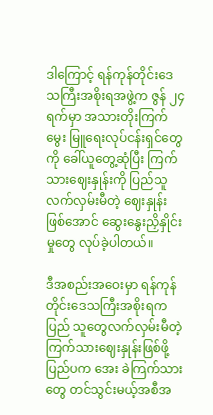ဒါကြောင့် ရန်ကုန်တိုင်းဒေသကြီးအစိုးရအဖွဲ့က ဇွန် ၂၄ ရက်မှာ အသားတိုးကြက်မွေး မြူရေးလုပ်ငန်းရှင်တွေကို ခေါ်ယူတွေ့ဆုံပြီး ကြက်သားဈေးနှုန်းကို ပြည်သူလက်လှမ်းမီတဲ့ ဈေးနှုန်းဖြစ်အောင် ဆွေးနွေးညှိနှိုင်းမှုတွေ လုပ်ခဲ့ပါတယ်။

ဒီအစည်းအဝေးမှာ ရန်ကုန်တိုင်းဒေသကြီးအစိုးရက ပြည် သူတွေလက်လှမ်းမီတဲ့ ကြက်သားဈေးနှုန်းဖြစ်ဖို့ ပြည်ပက အေး ခဲကြက်သားတွေ တင်သွင်းမယ့်အစီအ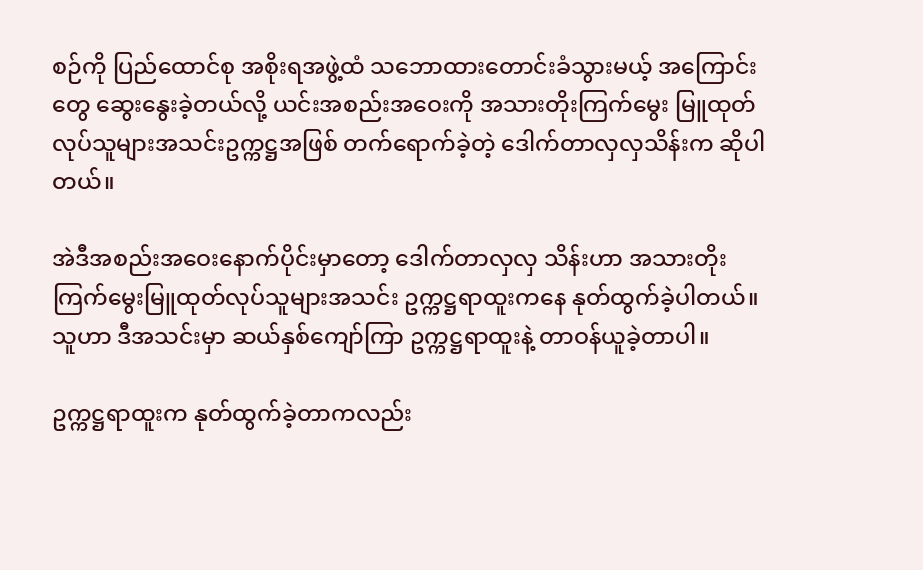စဉ်ကို ပြည်ထောင်စု အစိုးရအဖွဲ့ထံ သဘောထားတောင်းခံသွားမယ့် အကြောင်းတွေ ဆွေးနွေးခဲ့တယ်လို့ ယင်းအစည်းအဝေးကို အသားတိုးကြက်မွေး မြူထုတ်လုပ်သူများအသင်းဥက္ကဋ္ဌအဖြစ် တက်ရောက်ခဲ့တဲ့ ဒေါက်တာလှလှသိန်းက ဆိုပါတယ်။

အဲဒီအစည်းအဝေးနောက်ပိုင်းမှာတော့ ဒေါက်တာလှလှ သိန်းဟာ အသားတိုးကြက်မွေးမြူထုတ်လုပ်သူများအသင်း ဥက္ကဋ္ဌရာထူးကနေ နုတ်ထွက်ခဲ့ပါတယ်။ သူဟာ ဒီအသင်းမှာ ဆယ်နှစ်ကျော်ကြာ ဥက္ကဋ္ဌရာထူးနဲ့ တာဝန်ယူခဲ့တာပါ။

ဥက္ကဋ္ဌရာထူးက နုတ်ထွက်ခဲ့တာကလည်း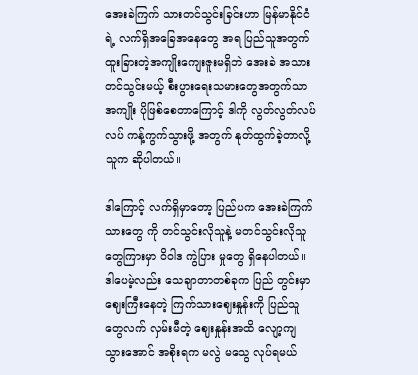အေးခဲကြက် သားတင်သွင်းခြင်းဟာ မြန်မာနိုင်ငံရဲ့ လက်ရှိအခြေအနေတွေ အရ ပြည်သူအတွက် ထူးခြားတဲ့အကျိုးကျေးဇူးမရှိဘဲ အေးခဲ အသားတင်သွင်းမယ့် စီးပွားရေးသမားတွေအတွက်သာ အကျိုး ပိုဖြစ်စေတာကြောင့် ဒါကို လွတ်လွတ်လပ်လပ် ကန့်ကွက်သွားဖို့ အတွက် နုတ်ထွက်ခဲ့တာလို့ သူက ဆိုပါတယ်။

ဒါကြောင့် လက်ရှိမှာတော့ ပြည်ပက အေးခဲကြက်သားတွေ ကို တင်သွင်းလိုသူနဲ့ မတင်သွင်းလိုသူတွေကြားမှာ ဝိဝါဒ ကွဲပြား မှုတွေ ရှိနေပါတယ်။ ဒါပေမဲ့လည်း သေချာတာတစ်ခုက ပြည် တွင်းမှာ ဈေးကြီးနေတဲ့ ကြက်သားဈေးနှုန်းကို ပြည်သူတွေလက် လှမ်းမီတဲ့ ဈေးနှုန်းအထိ လျော့ကျသွားအောင် အစိုးရက မလွဲ မသွေ လုပ်ရမယ်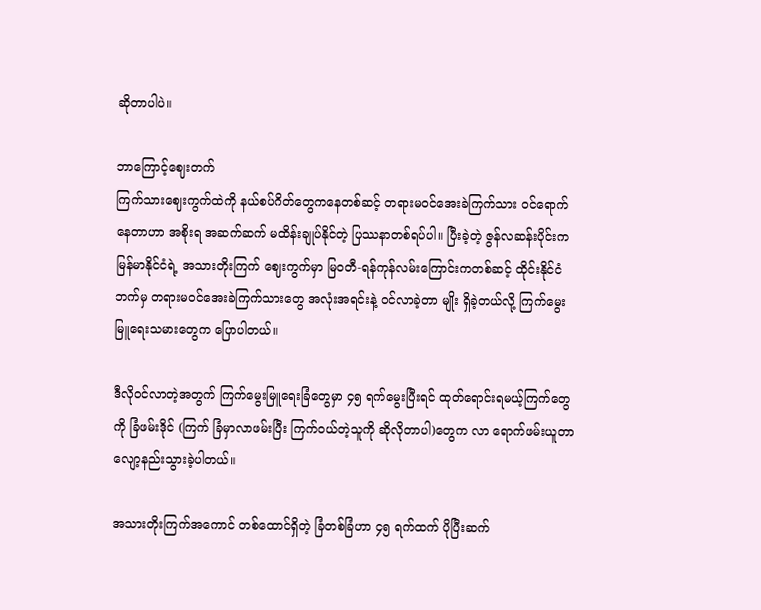ဆိုတာပါပဲ။

ဘာကြောင့်ဈေးတက်
ကြက်သားဈေးကွက်ထဲကို နယ်စပ်ဂိတ်တွေကနေတစ်ဆင့် တရားမဝင်အေးခဲကြက်သား ဝင်ရောက်နေတာဟာ အစိုးရ အဆက်ဆက် မထိန်းချုပ်နိုင်တဲ့ ပြဿနာတစ်ရပ်ပါ။ ပြီးခဲ့တဲ့ ဇွန်လဆန်းပိုင်းက မြန်မာနိုင်ငံရဲ့ အသားတိုးကြက် ဈေးကွက်မှာ မြဝတီ-ရန်ကုန်လမ်းကြောင်းကတစ်ဆင့် ထိုင်းနိုင်ငံဘက်မှ တရားမဝင်အေးခဲကြက်သားတွေ အလုံးအရင်းနဲ့ ဝင်လာခဲ့တာ မျိုး ရှိခဲ့တယ်လို့ ကြက်မွေးမြူရေးသမားတွေက ပြောပါတယ်။

ဒီလိုဝင်လာတဲ့အတွက် ကြက်မွေးမြူရေးခြံတွေမှာ ၄၅ ရက်မွေးပြီးရင် ထုတ်ရောင်းရမယ့်ကြက်တွေကို ခြံဖမ်းဒိုင် (ကြက် ခြံမှာလာဖမ်းပြီး ကြက်ဝယ်တဲ့သူကို ဆိုလိုတာပါ)တွေက လာ ရောက်ဖမ်းယူတာ လျော့နည်းသွားခဲ့ပါတယ်။

အသားတိုးကြက်အကောင် တစ်ထောင်ရှိတဲ့ ခြံတစ်ခြံဟာ ၄၅ ရက်ထက် ပိုပြီးဆက်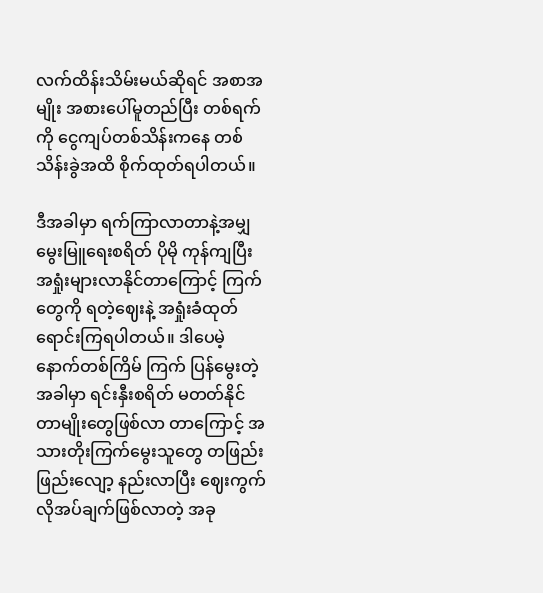လက်ထိန်းသိမ်းမယ်ဆိုရင် အစာအမျိုး အစားပေါ်မူတည်ပြီး တစ်ရက်ကို ငွေကျပ်တစ်သိန်းကနေ တစ် သိန်းခွဲအထိ စိုက်ထုတ်ရပါတယ်။

ဒီအခါမှာ ရက်ကြာလာတာနဲ့အမျှ မွေးမြူရေးစရိတ် ပိုမို ကုန်ကျပြီး အရှုံးများလာနိုင်တာကြောင့် ကြက်တွေကို ရတဲ့ဈေးနဲ့ အရှုံးခံထုတ်ရောင်းကြရပါတယ်။ ဒါပေမဲ့ နောက်တစ်ကြိမ် ကြက် ပြန်မွေးတဲ့အခါမှာ ရင်းနှီးစရိတ် မတတ်နိုင်တာမျိုးတွေဖြစ်လာ တာကြောင့် အသားတိုးကြက်မွေးသူတွေ တဖြည်းဖြည်းလျော့ နည်းလာပြီး ဈေးကွက်လိုအပ်ချက်ဖြစ်လာတဲ့ အခု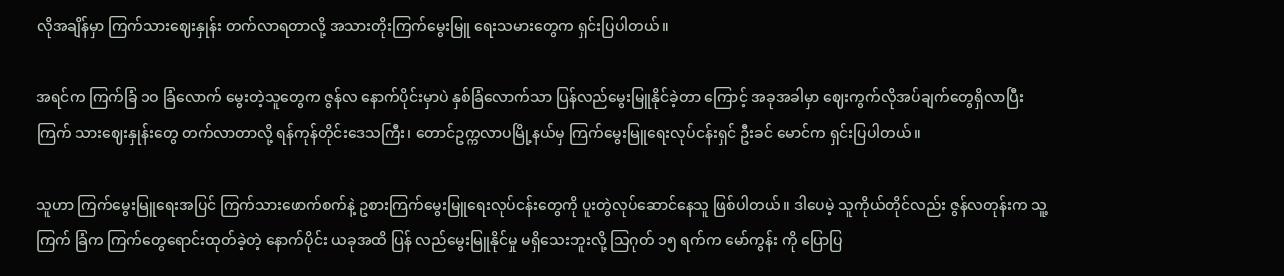လိုအချိန်မှာ ကြက်သားဈေးနှုန်း တက်လာရတာလို့ အသားတိုးကြက်မွေးမြူ ရေးသမားတွေက ရှင်းပြပါတယ်။

အရင်က ကြက်ခြံ ၁ဝ ခြံလောက် မွေးတဲ့သူတွေက ဇွန်လ နောက်ပိုင်းမှာပဲ နှစ်ခြံလောက်သာ ပြန်လည်မွေးမြူနိုင်ခဲ့တာ ကြောင့် အခုအခါမှာ ဈေးကွက်လိုအပ်ချက်တွေရှိလာပြီး ကြက် သားဈေးနှုန်းတွေ တက်လာတာလို့ ရန်ကုန်တိုင်းဒေသကြီး၊ တောင်ဥက္ကလာပမြို့နယ်မှ ကြက်မွေးမြူရေးလုပ်ငန်းရှင် ဦးခင် မောင်က ရှင်းပြပါတယ်။

သူဟာ ကြက်မွေးမြူရေးအပြင် ကြက်သားဖောက်စက်နဲ့ ဥစားကြက်မွေးမြူရေးလုပ်ငန်းတွေကို ပူးတွဲလုပ်ဆောင်နေသူ ဖြစ်ပါတယ်။ ဒါပေမဲ့ သူကိုယ်တိုင်လည်း ဇွန်လတုန်းက သူ့ကြက် ခြံက ကြက်တွေရောင်းထုတ်ခဲ့တဲ့ နောက်ပိုင်း ယခုအထိ ပြန် လည်မွေးမြူနိုင်မှု မရှိသေးဘူးလို့ သြဂုတ် ၁၅ ရက်က မော်ကွန်း ကို ပြောပြ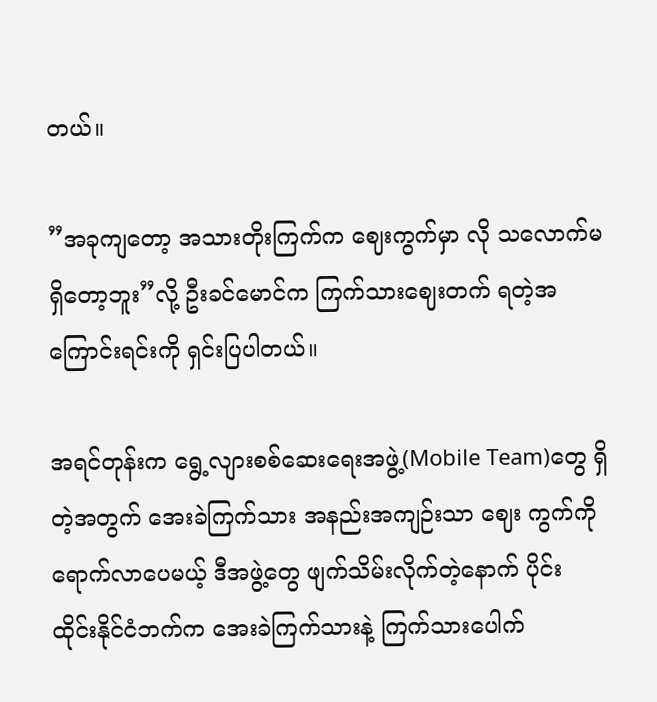တယ်။

”အခုကျတော့ အသားတိုးကြက်က ဈေးကွက်မှာ လို သလောက်မရှိတော့ဘူး”လို့ ဦးခင်မောင်က ကြက်သားဈေးတက် ရတဲ့အကြောင်းရင်းကို ရှင်းပြပါတယ်။

အရင်တုန်းက ရွေ့လျားစစ်ဆေးရေးအဖွဲ့(Mobile Team)တွေ ရှိတဲ့အတွက် အေးခဲကြက်သား အနည်းအကျဉ်းသာ ဈေး ကွက်ကို ရောက်လာပေမယ့် ဒီအဖွဲ့တွေ ဖျက်သိမ်းလိုက်တဲ့နောက် ပိုင်း  ထိုင်းနိုင်ငံဘက်က အေးခဲကြက်သားနဲ့ ကြက်သားပေါက်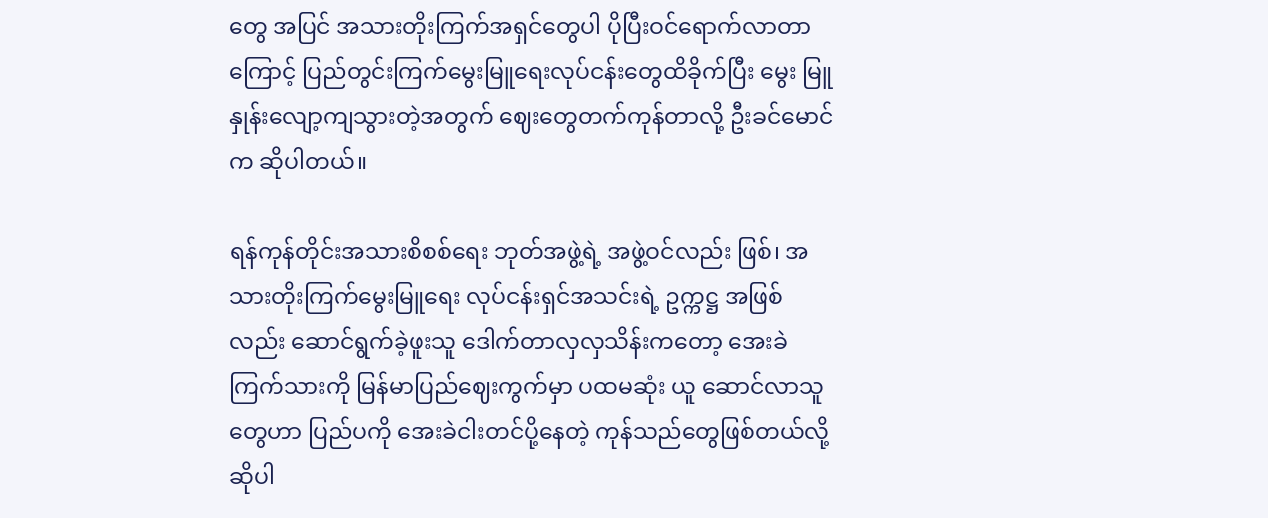တွေ အပြင် အသားတိုးကြက်အရှင်တွေပါ ပိုပြီးဝင်ရောက်လာတာ ကြောင့် ပြည်တွင်းကြက်မွေးမြူရေးလုပ်ငန်းတွေထိခိုက်ပြီး မွေး မြူနှုန်းလျော့ကျသွားတဲ့အတွက် ဈေးတွေတက်ကုန်တာလို့ ဦးခင်မောင်က ဆိုပါတယ်။

ရန်ကုန်တိုင်းအသားစိစစ်ရေး ဘုတ်အဖွဲ့ရဲ့ အဖွဲ့ဝင်လည်း ဖြစ်၊ အသားတိုးကြက်မွေးမြူရေး လုပ်ငန်းရှင်အသင်းရဲ့ ဥက္ကဋ္ဌ အဖြစ်လည်း ဆောင်ရွက်ခဲ့ဖူးသူ ဒေါက်တာလှလှသိန်းကတော့ အေးခဲကြက်သားကို မြန်မာပြည်ဈေးကွက်မှာ ပထမဆုံး ယူ ဆောင်လာသူတွေဟာ ပြည်ပကို အေးခဲငါးတင်ပို့နေတဲ့ ကုန်သည်တွေဖြစ်တယ်လို့ ဆိုပါ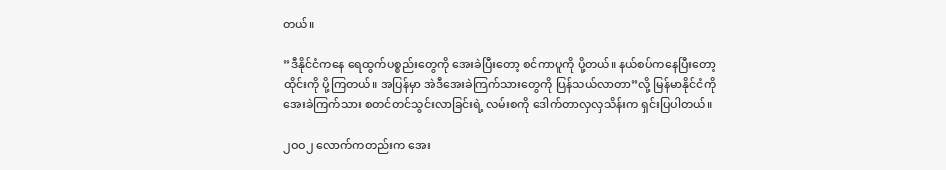တယ်။

”ဒီနိုင်ငံကနေ ရေထွက်ပစ္စည်းတွေကို အေးခဲပြီးတော့ စင်ကာပူကို ပို့တယ်။ နယ်စပ်ကနေပြီးတော့ ထိုင်းကို ပို့ကြတယ်။ အပြန်မှာ အဲဒီအေးခဲကြက်သားတွေကို ပြန်သယ်လာတာ”လို့ မြန်မာနိုင်ငံကို အေးခဲကြက်သား စတင်တင်သွင်းလာခြင်းရဲ့ လမ်းစကို ဒေါက်တာလှလှသိန်းက ရှင်းပြပါတယ်။

၂ဝဝ၂ လောက်ကတည်းက အေး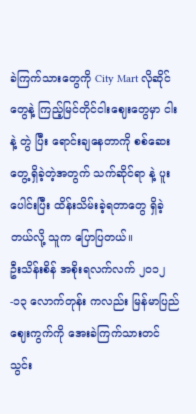ခဲကြက်သားတွေကို City Mart လိုဆိုင်တွေနဲ့ ကြည့်မြင်တိုင်ငါးဈေးတွေမှာ ငါးနဲ့ တွဲ ပြီး ရောင်းချနေတာကို စစ်ဆေးတွေ့ရှိခဲ့တဲ့အတွက် သက်ဆိုင်ရာ နဲ့ ပူးပေါင်းပြီး ထိန်းသိမ်းခဲ့ရတာတွေ ရှိခဲ့တယ်လို့ သူက ပြောပြတယ်။
ဦးသိန်းစိန် အစိုးရလက်လက် ၂ဝ၁၂-၁၃ လောက်တုန်း ကလည်း မြန်မာပြည်ဈေးကွက်ကို အေးခဲကြက်သားတင်သွင်း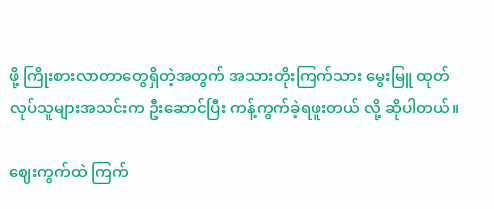ဖို့ ကြိုးစားလာတာတွေရှိတဲ့အတွက် အသားတိုးကြက်သား မွေးမြူ ထုတ်လုပ်သူများအသင်းက ဦးဆောင်ပြီး ကန့်ကွက်ခဲ့ရဖူးတယ် လို့ ဆိုပါတယ်။

ဈေးကွက်ထဲ ကြက်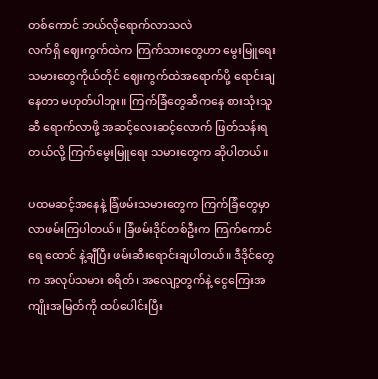တစ်ကောင် ဘယ်လိုရောက်လာသလဲ
လက်ရှိ ဈေးကွက်ထဲက ကြက်သားတွေဟာ မွေးမြူရေး သမားတွေကိုယ်တိုင် ဈေးကွက်ထဲအရောက်ပို့ ရောင်းချနေတာ မဟုတ်ပါဘူး။ ကြက်ခြံတွေဆီကနေ စားသုံးသူဆီ ရောက်လာဖို့ အဆင့်လေးဆင့်လောက် ဖြတ်သန်းရတယ်လို့ ကြက်မွေးမြူရေး သမားတွေက ဆိုပါတယ်။

ပထမဆင့်အနေနဲ့ ခြံဖမ်းသမားတွေက ကြက်ခြံတွေမှာ လာဖမ်းကြပါတယ်။ ခြံဖမ်းဒိုင်တစ်ဦးက ကြက်ကောင်ရေ ထောင် နဲ့ချီပြီး ဖမ်းဆီးရောင်းချပါတယ်။ ဒီဒိုင်တွေက အလုပ်သမား စရိတ်၊ အလျော့တွက်နဲ့ ငွေကြေးအကျိုးအမြတ်ကို ထပ်ပေါင်းပြီး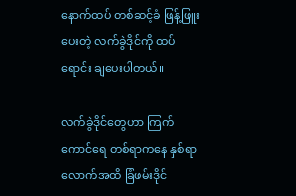နောက်ထပ် တစ်ဆင့်ခံ ဖြန့်ဖြူးပေးတဲ့ လက်ခွဲဒိုင်ကို ထပ်ရောင်း ချပေးပါတယ်။

လက်ခွဲဒိုင်တွေဟာ ကြက်ကောင်ရေ တစ်ရာကနေ နှစ်ရာ လောက်အထိ ခြံဖမ်းဒိုင်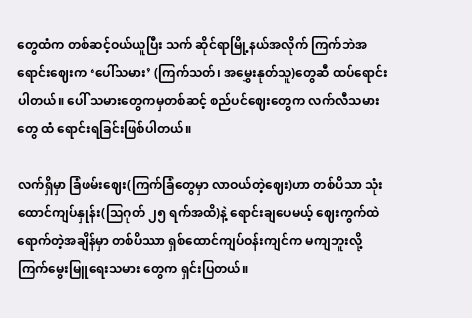တွေထံက တစ်ဆင့်ဝယ်ယူပြီး သက် ဆိုင်ရာမြို့နယ်အလိုက် ကြက်ဘဲအရောင်းဈေးက ‘ပေါ်သမား’ (ကြက်သတ်၊ အမွှေးနုတ်သူ)တွေဆီ ထပ်ရောင်းပါတယ်။ ပေါ် သမားတွေကမှတစ်ဆင့် စည်ပင်ဈေးတွေက လက်လီသမားတွေ ထံ ရောင်းရခြင်းဖြစ်ပါတယ်။

လက်ရှိမှာ ခြံဖမ်းဈေး(ကြက်ခြံတွေမှာ လာဝယ်တဲ့ဈေး)ဟာ တစ်ပိသာ သုံးထောင်ကျပ်နှုန်း(သြဂုတ် ၂၅ ရက်အထိ)နဲ့ ရောင်းချပေမယ့် ဈေးကွက်ထဲရောက်တဲ့အချိန်မှာ တစ်ပိဿာ ရှစ်ထောင်ကျပ်ဝန်းကျင်က မကျဘူးလို့ ကြက်မွေးမြူရေးသမား တွေက ရှင်းပြတယ်။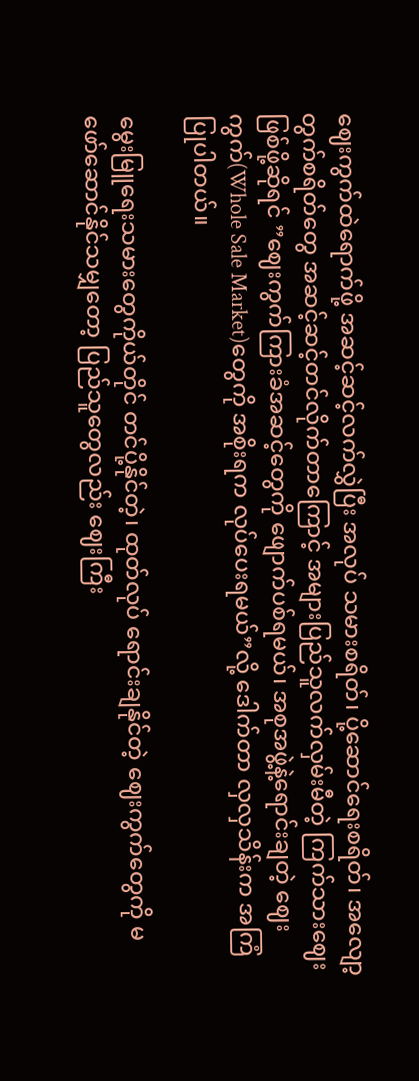ဈေးကွက်ထဲရောက်ဖို့ အဆင့်ဆင့်လက်လွှဲပြီး အလုပ် သမားစရိတ်၊ ပို့ဆောင်ရေးစရိတ်၊ အလျော့တွက်စရိတ်တွေ အဆင့်ဆင့်တင်လိုက်တာကြောင့် အများပြည်သူလက်လှမ်းမီတဲ့ ကြက်သားဈေးဖြစ်ဖို့ဆိုရင် ”ဈေးကွက်ကြားခံအဆင့်တွေကို ဖျောက်ပစ်ရမယ်၊ အစုအဖွဲ့နဲ့ရောင်းချတဲ့ ဈေးကွက်(Whole Sale Market)တွေကို အစိုးရက လုပ်ပေးရမယ်”လို့ ဒေါက်တာ လှလှသိန်းက အကြံပြုပါတယ်။

မွေးမြူရေးသမားတွေကိုယ်တိုင် တင်ပို့နိုင်တဲ့၊ ထုတ်လုပ် ရောင်းချနိုင်တဲ့ ဈေးကွက်တွေကို မဖော်ဆောင်နိုင်သမျှတော့ ပြည်သူတွေလည်း ဈေးကြီး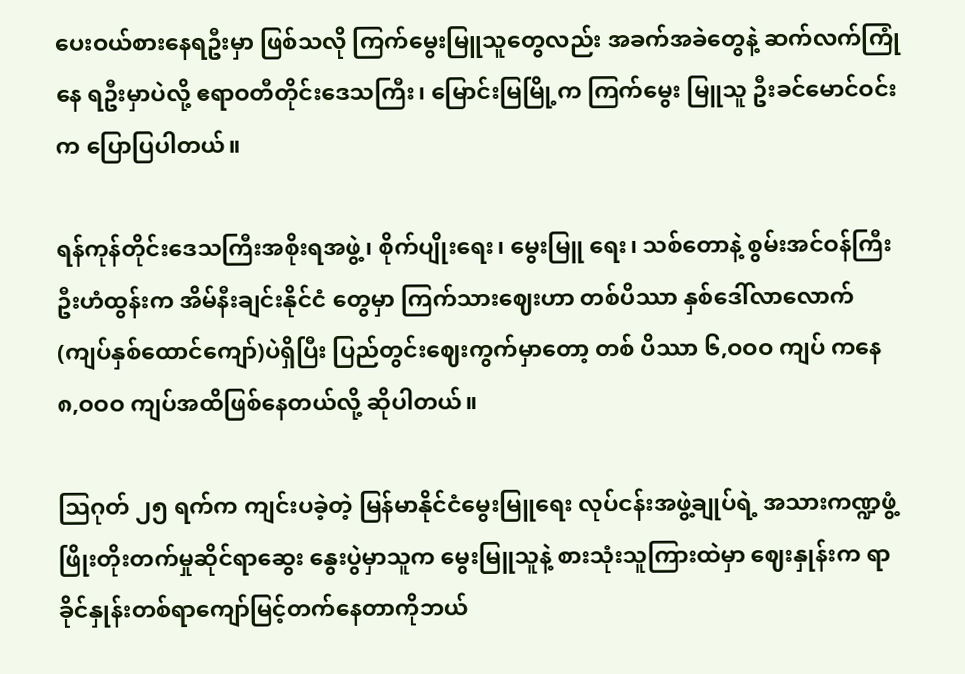ပေးဝယ်စားနေရဦးမှာ ဖြစ်သလို ကြက်မွေးမြူသူတွေလည်း အခက်အခဲတွေနဲ့ ဆက်လက်ကြုံနေ ရဦးမှာပဲလို့ ဧရာဝတီတိုင်းဒေသကြီး၊ မြောင်းမြမြို့က ကြက်မွေး မြူသူ ဦးခင်မောင်ဝင်းက ပြောပြပါတယ်။

ရန်ကုန်တိုင်းဒေသကြီးအစိုးရအဖွဲ့၊ စိုက်ပျိုးရေး၊ မွေးမြူ ရေး၊ သစ်တောနဲ့ စွမ်းအင်ဝန်ကြီးဦးဟံထွန်းက အိမ်နီးချင်းနိုင်ငံ တွေမှာ ကြက်သားဈေးဟာ တစ်ပိဿာ နှစ်ဒေါ်လာလောက် (ကျပ်နှစ်ထောင်ကျော်)ပဲရှိပြီး ပြည်တွင်းဈေးကွက်မှာတော့ တစ် ပိဿာ ၆,ဝဝဝ ကျပ် ကနေ ၈,ဝဝဝ ကျပ်အထိဖြစ်နေတယ်လို့ ဆိုပါတယ်။

သြဂုတ် ၂၅ ရက်က ကျင်းပခဲ့တဲ့ မြန်မာနိုင်ငံမွေးမြူရေး လုပ်ငန်းအဖွဲ့ချုပ်ရဲ့ အသားကဏ္ဍဖွံ့ဖြိုးတိုးတက်မှုဆိုင်ရာဆွေး နွေးပွဲမှာသူက မွေးမြူသူနဲ့ စားသုံးသူကြားထဲမှာ ဈေးနှုန်းက ရာ ခိုင်နှုန်းတစ်ရာကျော်မြင့်တက်နေတာကိုဘယ်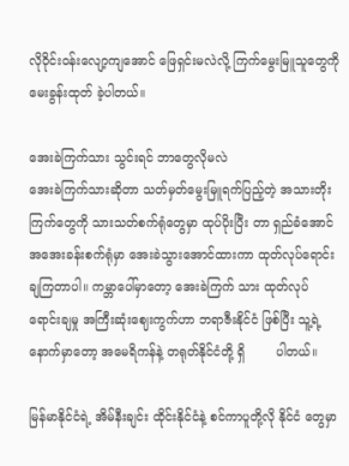လိုဝိုင်းဝန်းလျော့ကျအောင် ဖြေရှင်းမလဲလို့ ကြက်မွေးမြူသူတွေကို မေးခွန်းထုတ် ခဲ့ပါတယ်။

အေးခဲကြက်သား သွင်းရင် ဘာတွေလိုမလဲ
အေးခဲကြက်သားဆိုတာ သတ်မှတ်မွေးမြူရက်ပြည့်တဲ့ အသားတိုးကြက်တွေကို သားသတ်စက်ရုံတွေမှာ ထုပ်ပိုးပြီး တာ ရှည်ခံအောင် အအေးခန်းစက်ရုံမှာ အေးခဲသွားအောင်ထားကာ ထုတ်လုပ်ရောင်းချကြတာပါ။ ကမ္ဘာပေါ်မှာတော့ အေးခဲကြက် သား ထုတ်လုပ်ရောင်းချမှု အကြီးဆုံးဈေးကွက်ဟာ ဘရာဇီးနိုင်ငံ ဖြစ်ပြီး သူ့ရဲ့နောက်မှာတော့ အမေရိကန်နဲ့ တရုတ်နိုင်ငံတို့ ရှိ        ပါတယ်။

မြန်မာနိုင်ငံရဲ့ အိမ်နီးချင်း ထိုင်းနိုင်ငံနဲ့ စင်ကာပူတို့လို နိုင်ငံ တွေမှာ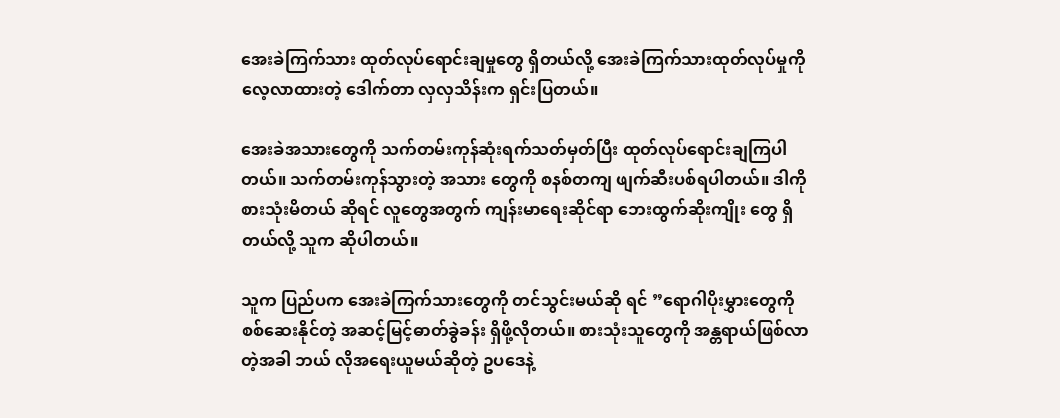အေးခဲကြက်သား ထုတ်လုပ်ရောင်းချမှုတွေ ရှိတယ်လို့ အေးခဲကြက်သားထုတ်လုပ်မှုကို လေ့လာထားတဲ့ ဒေါက်တာ လှလှသိန်းက ရှင်းပြတယ်။

အေးခဲအသားတွေကို သက်တမ်းကုန်ဆုံးရက်သတ်မှတ်ပြီး ထုတ်လုပ်ရောင်းချကြပါတယ်။ သက်တမ်းကုန်သွားတဲ့ အသား တွေကို စနစ်တကျ ဖျက်ဆီးပစ်ရပါတယ်။ ဒါကို စားသုံးမိတယ် ဆိုရင် လူတွေအတွက် ကျန်းမာရေးဆိုင်ရာ ဘေးထွက်ဆိုးကျိုး တွေ ရှိတယ်လို့ သူက ဆိုပါတယ်။

သူက ပြည်ပက အေးခဲကြက်သားတွေကို တင်သွင်းမယ်ဆို ရင် ”ရောဂါပိုးမွှားတွေကို စစ်ဆေးနိုင်တဲ့ အဆင့်မြင့်ဓာတ်ခွဲခန်း ရှိဖို့လိုတယ်။ စားသုံးသူတွေကို အန္တရာယ်ဖြစ်လာတဲ့အခါ ဘယ် လိုအရေးယူမယ်ဆိုတဲ့ ဥပဒေနဲ့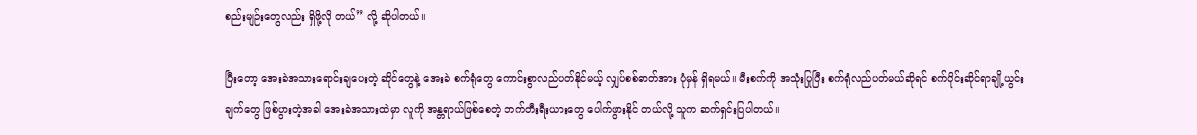စည်းမျဉ်းတွေလည်း ရှိဖို့လို တယ်” လို့ ဆိုပါတယ်။

ပြီးတော့ အေးခဲအသားရောင်းချပေးတဲ့ ဆိုင်တွေနဲ့ အေးခဲ စက်ရုံတွေ ကောင်းစွာလည်ပတ်နိုင်မယ့် လျှပ်စစ်ဓာတ်အား ပုံမှန် ရှိရမယ်။ မီးစက်ကို အသုံးပြုပြီး စက်ရုံလည်ပတ်မယ်ဆိုရင် စက်ပိုင်းဆိုင်ရာချို့ယွင်းချက်တွေ ဖြစ်ပွားတဲ့အခါ အေးခဲအသားထဲမှာ လူကို အန္တရာယ်ဖြစ်စေတဲ့ ဘက်တီးရီးယားတွေ ပေါက်ဖွားနိုင် တယ်လို့ သူက ဆက်ရှင်းပြပါတယ်။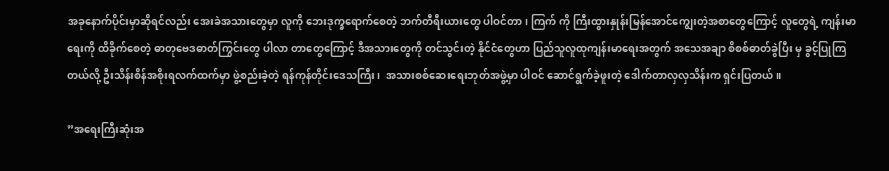အခုနောက်ပိုင်းမှာဆိုရင်လည်း အေးခဲအသားတွေမှာ လူကို ဘေးဒုက္ခရောက်စေတဲ့ ဘက်တီရီးယားတွေ ပါဝင်တာ၊ ကြက် ကို ကြီးထွားနှုန်းမြန်အောင်ကျွေးတဲ့အစာတွေကြောင့် လူတွေရဲ့ ကျန်းမာရေးကို ထိခိုက်စေတဲ့ ဓာတုဗေဒဓာတ်ကြွင်းတွေ ပါလာ တာတွေကြောင့် ဒီအသားတွေကို တင်သွင်းတဲ့ နိုင်ငံတွေဟာ ပြည်သူလူထုကျန်းမာရေးအတွက် အသေအချာ စိစစ်ဓာတ်ခွဲပြီး မှ ခွင့်ပြုကြတယ်လို့ ဦးသိန်းစိန်အစိုးရလက်ထက်မှာ ဖွဲ့စည်းခဲ့တဲ့ ရန်ကုန်တိုင်းဒေသကြီး၊  အသားစစ်ဆေးရေးဘုတ်အဖွဲ့မှာ ပါဝင် ဆောင်ရွက်ခဲ့ဖူးတဲ့ ဒေါက်တာလှလှသိန်းက ရှင်းပြတယ်။

”အရေးကြီးဆုံးအ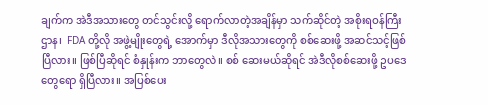ချက်က အဲဒီအသားတွေ တင်သွင်းလို့ ရောက်လာတဲ့အချိန်မှာ သက်ဆိုင်တဲ့ အစိုးရဝန်ကြီးဌာန၊  FDA တို့လို အဖွဲ့မျိုးတွေရဲ့ အောက်မှာ ဒီလိုအသားတွေကို စစ်ဆေးဖို့ အဆင်သင့်ဖြစ်ပြီလား။ ဖြစ်ပြီဆိုရင် စံနှုန်းက ဘာတွေလဲ။ စစ် ဆေးမယ်ဆိုရင် အဲဒီလိုစစ်ဆေးဖို့ ဥပဒေတွေရော ရှိပြီလား။ အပြစ်ပေး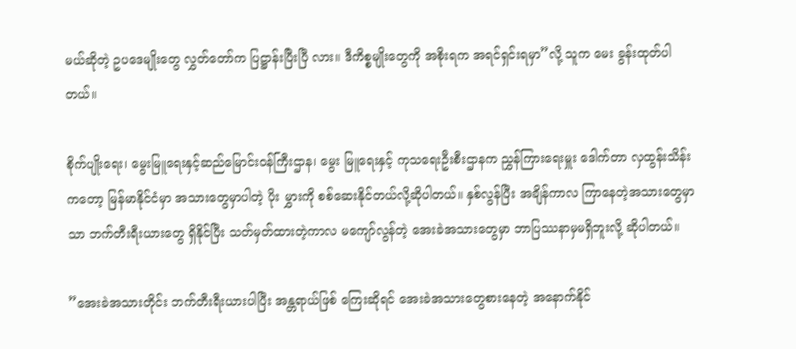မယ်ဆိုတဲ့ ဥပဒေမျိုးတွေ လွှတ်တော်က ပြဋ္ဌာန်းပြီးပြီ လား။ ဒီကိစ္စမျိုးတွေကို အစိုးရက အရင်ရှင်းရမှာ”လို့ သူက မေး ခွန်းထုတ်ပါတယ်။

စိုက်ပျိုးရေး၊ မွေးမြူရေးနှင့်ဆည်မြောင်းဝန်ကြီးဌာန၊ မွေး မြူရေးနှင့် ကုသရေးဦးစီးဌာနက ညွှန်ကြားရေးမှူး ဒေါက်တာ လှထွန်းသိန်းကတော့ မြန်မာနိုင်ငံမှာ အသားတွေမှာပါတဲ့ ပိုး မွှားကို စစ်ဆေးနိုင်တယ်လို့ဆိုပါတယ်။ နှစ်လွန်ပြီး အချိန်ကာလ ကြာနေတဲ့အသားတွေမှာသာ ဘက်တီးရီးယားတွေ ရှိနိုင်ပြီး သတ်မှတ်ထားတဲ့ကာလ မကျော်လွန်တဲ့ အေးခဲအသားတွေမှာ ဘာပြဿနာမှမရှိဘူးလို့ ဆိုပါတယ်။

”အေးခဲအသားတိုင်း ဘက်တီးရီးယားပါပြီး အန္တရာယ်ဖြစ် ကြေးဆိုရင် အေးခဲအသားတွေစားနေတဲ့ အနောက်နိုင်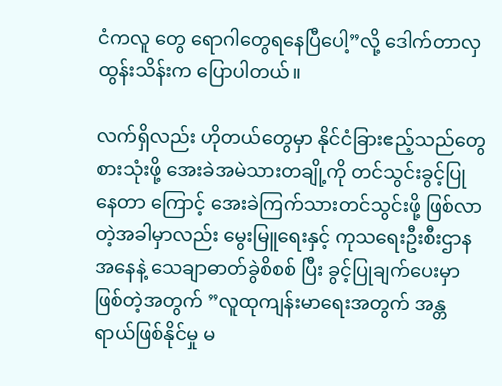ငံကလူ တွေ ရောဂါတွေရနေပြီပေါ့”လို့ ဒေါက်တာလှထွန်းသိန်းက ပြောပါတယ်။

လက်ရှိလည်း ဟိုတယ်တွေမှာ နိုင်ငံခြားဧည့်သည်တွေ စားသုံးဖို့ အေးခဲအမဲသားတချို့ကို တင်သွင်းခွင့်ပြုနေတာ ကြောင့် အေးခဲကြက်သားတင်သွင်းဖို့ ဖြစ်လာတဲ့အခါမှာလည်း မွေးမြူရေးနှင့် ကုသရေးဦးစီးဌာနအနေနဲ့ သေချာဓာတ်ခွဲစိစစ် ပြီး ခွင့်ပြုချက်ပေးမှာဖြစ်တဲ့အတွက် ”လူထုကျန်းမာရေးအတွက် အန္တရာယ်ဖြစ်နိုင်မှု မ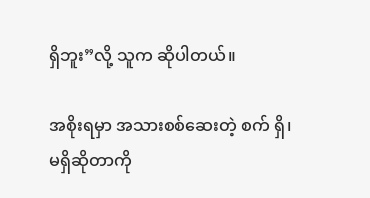ရှိဘူး”လို့ သူက ဆိုပါတယ်။

အစိုးရမှာ အသားစစ်ဆေးတဲ့ စက် ရှိ၊ မရှိဆိုတာကို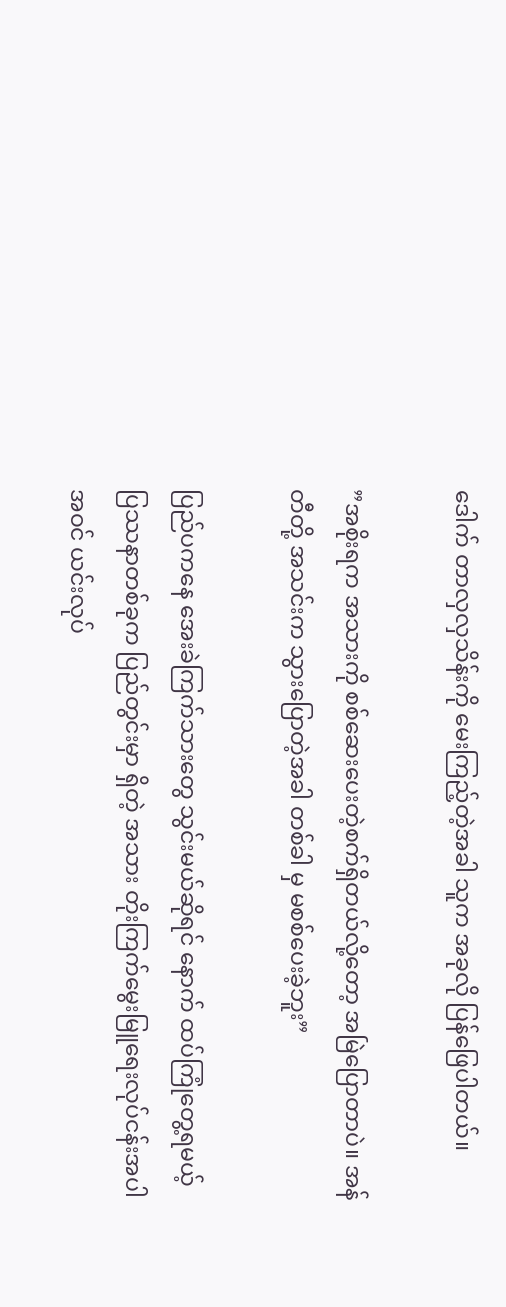ဒေါက် တာလှလှသိန်းကို မေးကြည့်တဲ့အခါ သူက အခုလို ပြန်ဖြေပါတယ်။

”အစိုးရက အသားကို စစ်ဆေးပေးတဲ့စက်ရှိတယ်လို့တော့ အမြဲပြောတာပဲ။ အန်တီတို့ အသင်းက သွားပြောတဲ့အခါ တစ်ခါ မှ မစစ်ပေးခဲ့ဘူး”

ပြည်ပကနေ အေးခဲကြက်သားတွေ သွင်းမယ်ဆိုရင် နောက် ထပ်ကြုံတွေ့ရမယ့် ပြဿနာတစ်ခုက ပြည်တွင်းမှာ ရှိတဲ့ အသား တိုးကြက်မွေးမြူရေးလုပ်ငန်းအပါအဝင် ယင်းလုပ်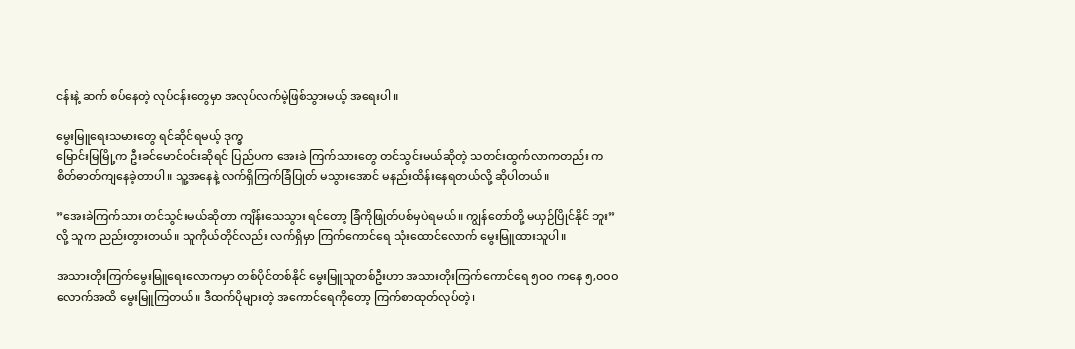ငန်းနဲ့ ဆက် စပ်နေတဲ့ လုပ်ငန်းတွေမှာ အလုပ်လက်မဲ့ဖြစ်သွားမယ့် အရေးပါ။

မွေးမြူရေးသမားတွေ ရင်ဆိုင်ရမယ့် ဒုက္ခ
မြောင်းမြမြို့က ဦးခင်မောင်ဝင်းဆိုရင် ပြည်ပက အေးခဲ ကြက်သားတွေ တင်သွင်းမယ်ဆိုတဲ့ သတင်းထွက်လာကတည်း က စိတ်ဓာတ်ကျနေခဲ့တာပါ။ သူ့အနေနဲ့ လက်ရှိကြက်ခြံပြုတ် မသွားအောင် မနည်းထိန်းနေရတယ်လို့ ဆိုပါတယ်။

”အေးခဲကြက်သား တင်သွင်းမယ်ဆိုတာ ကျိန်းသေသွား ရင်တော့ ခြံကိုဖြုတ်ပစ်မှပဲရမယ်။ ကျွန်တော်တို့ မယှဉ်ပြိုင်နိုင် ဘူး”လို့ သူက ညည်းတွားတယ်။ သူကိုယ်တိုင်လည်း လက်ရှိမှာ ကြက်ကောင်ရေ သုံးထောင်လောက် မွေးမြူထားသူပါ။

အသားတိုးကြက်မွေးမြူရေးလောကမှာ တစ်ပိုင်တစ်နိုင် မွေးမြူသူတစ်ဦးဟာ အသားတိုးကြက်ကောင်ရေ ၅ဝဝ ကနေ ၅,ဝဝဝ လောက်အထိ မွေးမြူကြတယ်။ ဒီထက်ပိုများတဲ့ အကောင်ရေကိုတော့ ကြက်စာထုတ်လုပ်တဲ့၊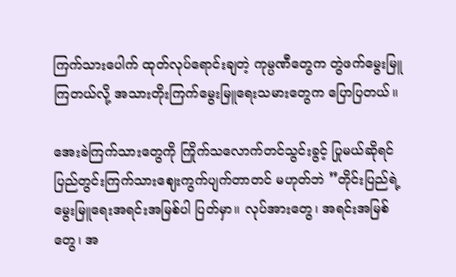ကြက်သားပေါက် ထုတ်လုပ်ရောင်းချတဲ့ ကုမ္ပဏီတွေက တွဲဖက်မွေးမြူကြတယ်လို့ အသားတိုးကြက်မွေးမြူရေးသမားတွေက ပြောပြတယ်။

အေးခဲကြက်သားတွေကို ကြိုက်သလောက်တင်သွင်းခွင့် ပြုမယ်ဆိုရင် ပြည်တွင်းကြက်သားဈေးကွက်ပျက်တာတင် မဟုတ်ဘဲ ”တိုင်းပြည်ရဲ့ မွေးမြူရေးအရင်းအမြစ်ပါ ပြတ်မှာ။ လုပ်အားတွေ၊ အရင်းအမြစ်တွေ၊ အ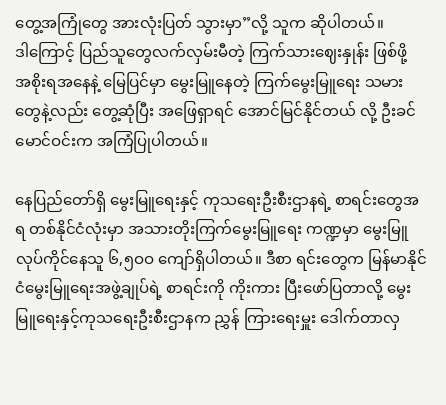တွေ့အကြုံတွေ အားလုံးပြတ် သွားမှာ”လို့ သူက ဆိုပါတယ်။
ဒါကြောင့် ပြည်သူတွေလက်လှမ်းမီတဲ့ ကြက်သားဈေးနှုန်း ဖြစ်ဖို့ အစိုးရအနေနဲ့ မြေပြင်မှာ မွေးမြူနေတဲ့ ကြက်မွေးမြူရေး သမားတွေနဲ့လည်း တွေ့ဆုံပြီး အဖြေရှာရင် အောင်မြင်နိုင်တယ် လို့ ဦးခင်မောင်ဝင်းက အကြံပြုပါတယ်။

နေပြည်တော်ရှိ မွေးမြူရေးနှင့် ကုသရေးဦးစီးဌာနရဲ့ စာရင်းတွေအရ တစ်နိုင်ငံလုံးမှာ အသားတိုးကြက်မွေးမြူရေး ကဏ္ဍမှာ မွေးမြူလုပ်ကိုင်နေသူ ၆,၅ဝဝ ကျော်ရှိပါတယ်။ ဒီစာ ရင်းတွေက မြန်မာနိုင်ငံမွေးမြူရေးအဖွဲ့ချုပ်ရဲ့ စာရင်းကို ကိုးကား ပြီးဖော်ပြတာလို့ မွေးမြူရေးနှင့်ကုသရေးဦးစီးဌာနက ညွှန် ကြားရေးမှူး ဒေါက်တာလှ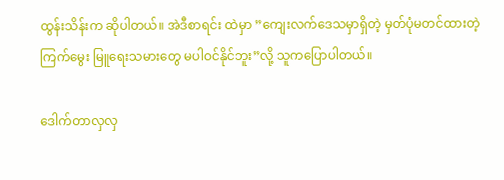ထွန်းသိန်းက ဆိုပါတယ်။ အဲဒီစာရင်း ထဲမှာ ”ကျေးလက်ဒေသမှာရှိတဲ့ မှတ်ပုံမတင်ထားတဲ့ ကြက်မွေး မြူရေးသမားတွေ မပါဝင်နိုင်ဘူး”လို့ သူကပြောပါတယ်။

ဒေါက်တာလှလှ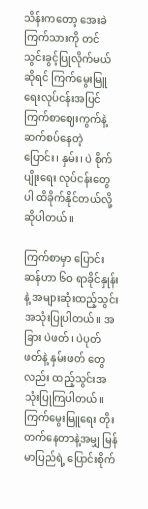သိန်းကတော့ အေးခဲကြက်သားကို တင် သွင်းခွင့်ပြုလိုက်မယ်ဆိုရင် ကြက်မွေးမြူရေးလုပ်ငန်းအပြင် ကြက်စာဈေးကွက်နဲ့ ဆက်စပ်နေတဲ့ ပြောင်း၊ နှမ်း၊ ပဲ စိုက်ပျိုးရေး လုပ်ငန်းတွေပါ ထိခိုက်နိုင်တယ်လို့ ဆိုပါတယ်။

ကြက်စာမှာ ပြောင်းဆန်ဟာ ၆ဝ ရာခိုင်နှုန်းနဲ့ အများဆုံးထည့်သွင်းအသုံးပြုပါတယ်။ အခြား ပဲဖတ်၊ ပဲပုတ်ဖတ်နဲ့ နှမ်းဖတ် တွေလည်း ထည့်သွင်းအသုံးပြုကြပါတယ်။ ကြက်မွေးမြူရေး တိုး တက်နေတာနဲ့အမျှ မြန်မာပြည်ရဲ့ ပြောင်းစိုက်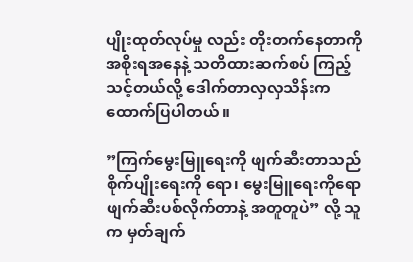ပျိုးထုတ်လုပ်မှု လည်း တိုးတက်နေတာကို အစိုးရအနေနဲ့ သတိထားဆက်စပ် ကြည့်သင့်တယ်လို့ ဒေါက်တာလှလှသိန်းက ထောက်ပြပါတယ်။

”ကြက်မွေးမြူရေးကို ဖျက်ဆီးတာသည် စိုက်ပျိုးရေးကို ရော၊ မွေးမြူရေးကိုရော ဖျက်ဆီးပစ်လိုက်တာနဲ့ အတူတူပဲ” လို့ သူက မှတ်ချက်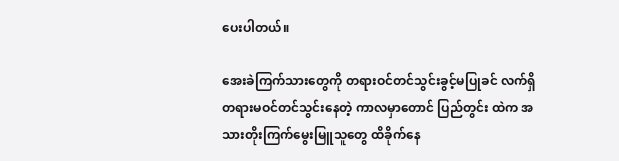ပေးပါတယ်။

အေးခဲကြက်သားတွေကို တရားဝင်တင်သွင်းခွင့်မပြုခင် လက်ရှိတရားမဝင်တင်သွင်းနေတဲ့ ကာလမှာတောင် ပြည်တွင်း ထဲက အသားတိုးကြက်မွေးမြူသူတွေ ထိခိုက်နေ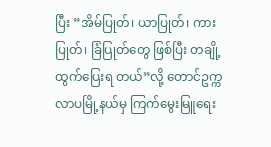ပြီး ”အိမ်ပြုတ်၊ ယာပြုတ်၊ ကားပြုတ်၊ ခြံပြုတ်တွေ ဖြစ်ပြီး တချို့ထွက်ပြေးရ တယ်”လို့ တောင်ဥက္ကလာပမြို့နယ်မှ ကြက်မွေးမြူရေး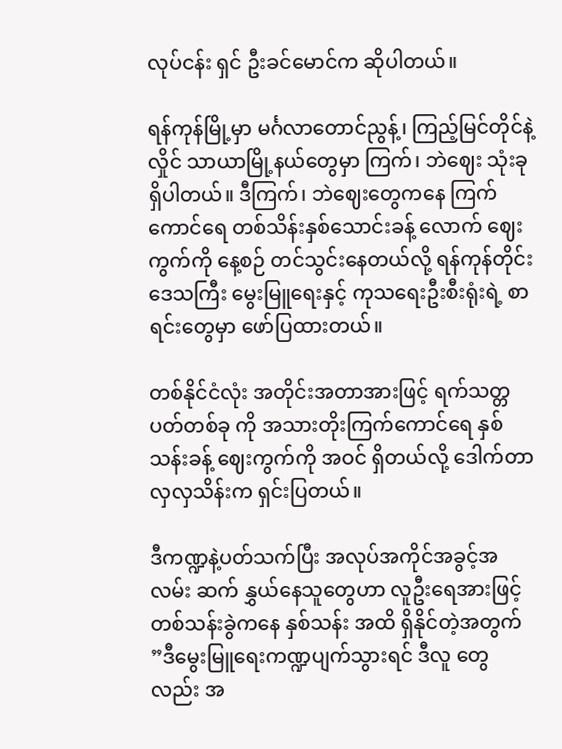လုပ်ငန်း ရှင် ဦးခင်မောင်က ဆိုပါတယ်။

ရန်ကုန်မြို့မှာ မင်္ဂလာတောင်ညွန့်၊ ကြည့်မြင်တိုင်နဲ့ လှိုင် သာယာမြို့နယ်တွေမှာ ကြက်၊ ဘဲဈေး သုံးခုရှိပါတယ်။ ဒီကြက်၊ ဘဲဈေးတွေကနေ ကြက်ကောင်ရေ တစ်သိန်းနှစ်သောင်းခန့် လောက် ဈေးကွက်ကို နေ့စဉ် တင်သွင်းနေတယ်လို့ ရန်ကုန်တိုင်း ဒေသကြီး မွေးမြူရေးနှင့် ကုသရေးဦးစီးရုံးရဲ့ စာရင်းတွေမှာ ဖော်ပြထားတယ်။

တစ်နိုင်ငံလုံး အတိုင်းအတာအားဖြင့် ရက်သတ္တပတ်တစ်ခု ကို အသားတိုးကြက်ကောင်ရေ နှစ်သန်းခန့် ဈေးကွက်ကို အဝင် ရှိတယ်လို့ ဒေါက်တာလှလှသိန်းက ရှင်းပြတယ်။

ဒီကဏ္ဍနဲ့ပတ်သက်ပြီး အလုပ်အကိုင်အခွင့်အလမ်း ဆက် နွှယ်နေသူတွေဟာ လူဦးရေအားဖြင့် တစ်သန်းခွဲကနေ နှစ်သန်း အထိ ရှိနိုင်တဲ့အတွက် ”ဒီမွေးမြူရေးကဏ္ဍပျက်သွားရင် ဒီလူ တွေလည်း အ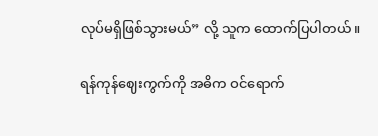လုပ်မရှိဖြစ်သွားမယ်” လို့ သူက ထောက်ပြပါတယ်။

ရန်ကုန်ဈေးကွက်ကို အဓိက ဝင်ရောက်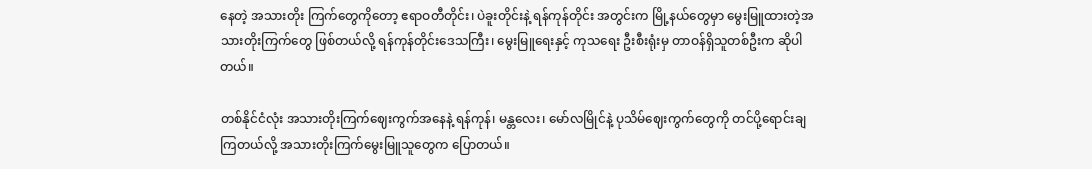နေတဲ့ အသားတိုး ကြက်တွေကိုတော့ ဧရာဝတီတိုင်း၊ ပဲခူးတိုင်းနဲ့ ရန်ကုန်တိုင်း အတွင်းက မြို့နယ်တွေမှာ မွေးမြူထားတဲ့အသားတိုးကြက်တွေ ဖြစ်တယ်လို့ ရန်ကုန်တိုင်းဒေသကြီး၊ မွေးမြူရေးနှင့် ကုသရေး ဦးစီးရုံးမှ တာဝန်ရှိသူတစ်ဦးက ဆိုပါတယ်။

တစ်နိုင်ငံလုံး အသားတိုးကြက်ဈေးကွက်အနေနဲ့ ရန်ကုန်၊ မန္တလေး၊ မော်လမြိုင်နဲ့ ပုသိမ်ဈေးကွက်တွေကို တင်ပို့ရောင်းချ ကြတယ်လို့ အသားတိုးကြက်မွေးမြူသူတွေက ပြောတယ်။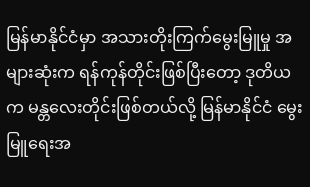မြန်မာနိုင်ငံမှာ အသားတိုးကြက်မွေးမြူမှု အများဆုံးက ရန်ကုန်တိုင်းဖြစ်ပြီးတော့ ဒုတိယက မန္တလေးတိုင်းဖြစ်တယ်လို့ မြန်မာနိုင်ငံ မွေးမြူရေးအ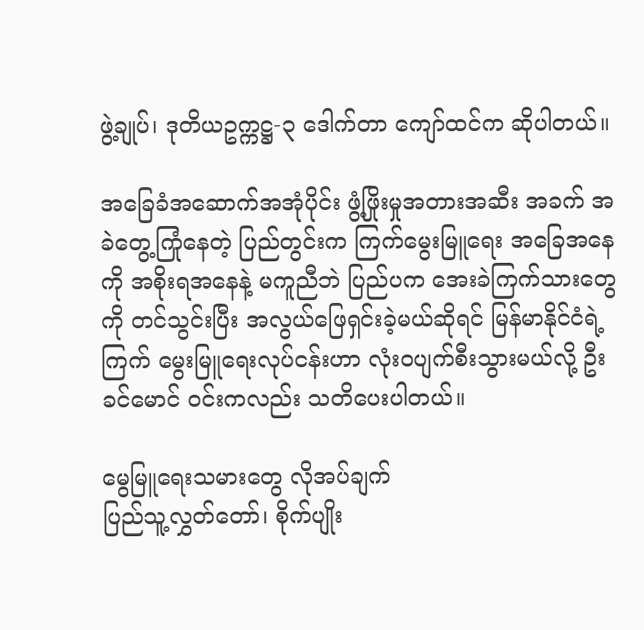ဖွဲ့ချုပ်၊ ဒုတိယဥက္ကဋ္ဌ-၃ ဒေါက်တာ ကျော်ထင်က ဆိုပါတယ်။

အခြေခံအဆောက်အအုံပိုင်း ဖွံ့ဖြိုးမှုအတားအဆီး အခက် အခဲတွေ့ကြုံနေတဲ့ ပြည်တွင်းက ကြက်မွေးမြူရေး အခြေအနေ ကို အစိုးရအနေနဲ့ မကူညီဘဲ ပြည်ပက အေးခဲကြက်သားတွေကို တင်သွင်းပြီး အလွယ်ဖြေရှင်းခဲ့မယ်ဆိုရင် မြန်မာနိုင်ငံရဲ့ ကြက် မွေးမြူရေးလုပ်ငန်းဟာ လုံးဝပျက်စီးသွားမယ်လို့ ဦးခင်မောင် ဝင်းကလည်း သတိပေးပါတယ်။

မွေမြူရေးသမားတွေ လိုအပ်ချက်
ပြည်သူ့လွှတ်တော်၊ စိုက်ပျိုး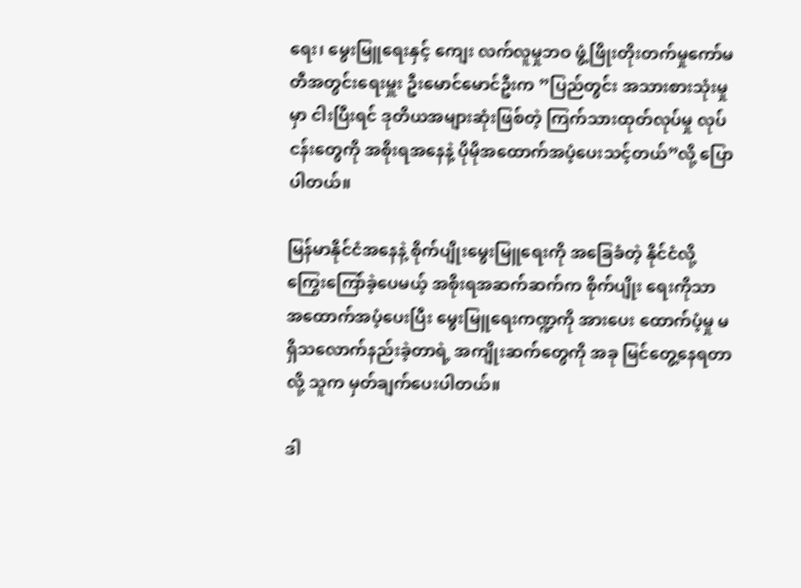ရေး၊ မွေးမြူရေးနှင့် ကျေး လက်လူမှုဘဝ ဖွံ့ဖြိုးတိုးတက်မှုကော်မတီအတွင်းရေးမှူး ဦးမောင်မောင်ဦးက ”ပြည်တွင်း အသားစားသုံးမှုမှာ ငါးပြီးရင် ဒုတိယအများဆုံးဖြစ်တဲ့ ကြက်သားထုတ်လုပ်မှု လုပ်ငန်းတွေကို အစိုးရအနေနဲ့ ပိုမိုအထောက်အပံ့ပေးသင့်တယ်”လို့ ပြောပါတယ်။

မြန်မာနိုင်ငံအနေနဲ့ စိုက်ပျိုးမွေးမြူရေးကို အခြေခံတဲ့ နိုင်ငံလို့ ကြွေးကြော်ခဲ့ပေမယ့် အစိုးရအဆက်ဆက်က စိုက်ပျိုး ရေးကိုသာ အထောက်အပံ့ပေးပြီး မွေးမြူရေးကဏ္ဍကို အားပေး ထောက်ပံ့မှု မရှိသလောက်နည်းခဲ့တာရဲ့ အကျိုးဆက်တွေကို အခု မြင်တွေ့နေရတာလို့ သူက မှတ်ချက်ပေးပါတယ်။

ဒါ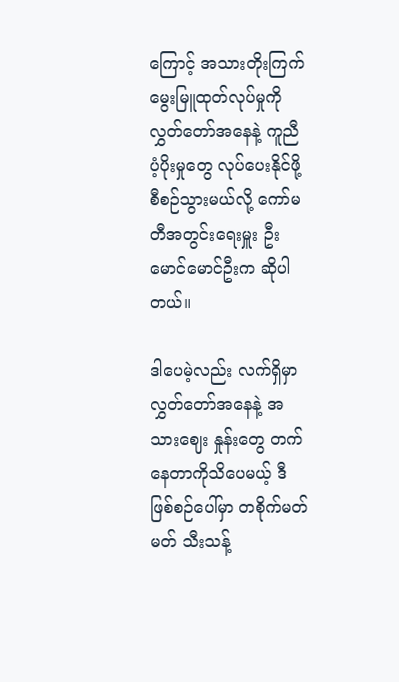ကြောင့် အသားတိုးကြက် မွေးမြူထုတ်လုပ်မှုကို လွှတ်တော်အနေနဲ့ ကူညီပံ့ပိုးမှုတွေ လုပ်ပေးနိုင်ဖို့ စီစဉ်သွားမယ်လို့ ကော်မတီအတွင်းရေးမှူး ဦးမောင်မောင်ဦးက ဆိုပါတယ်။

ဒါပေမဲ့လည်း လက်ရှိမှာ လွှတ်တော်အနေနဲ့ အသားဈေး နှုန်းတွေ တက်နေတာကိုသိပေမယ့် ဒီဖြစ်စဉ်ပေါ်မှာ တစိုက်မတ် မတ် သီးသန့်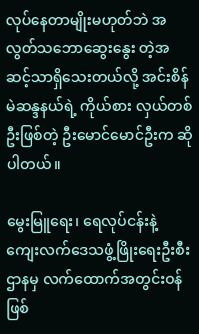လုပ်နေတာမျိုးမဟုတ်ဘဲ အလွတ်သဘောဆွေးနွေး တဲ့အဆင့်သာရှိသေးတယ်လို့ အင်းစိန်မဲဆန္ဒနယ်ရဲ့ ကိုယ်စား လှယ်တစ်ဦးဖြစ်တဲ့ ဦးမောင်မောင်ဦးက ဆိုပါတယ်။

မွေးမြူရေး၊ ရေလုပ်ငန်းနဲ့ ကျေးလက်ဒေသဖွံ့ဖြိုးရေးဦးစီး ဌာနမှ လက်ထောက်အတွင်းဝန်ဖြစ်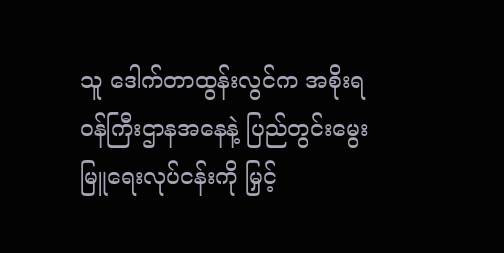သူ ဒေါက်တာထွန်းလွင်က အစိုးရဝန်ကြီးဌာနအနေနဲ့ ပြည်တွင်းမွေးမြူရေးလုပ်ငန်းကို မြှင့်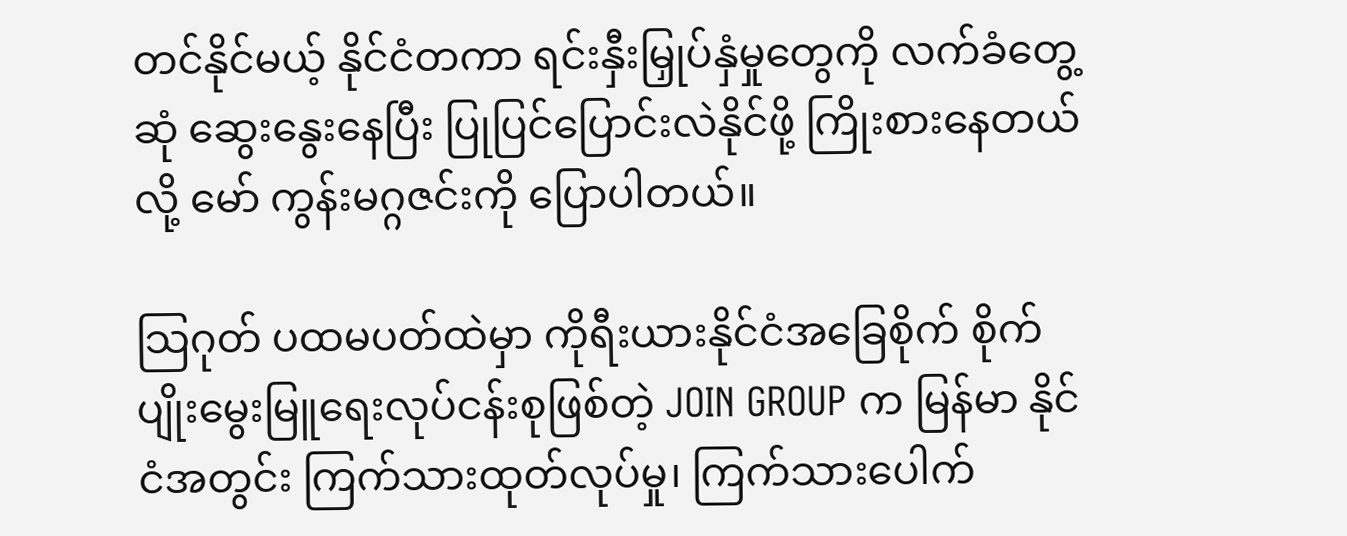တင်နိုင်မယ့် နိုင်ငံတကာ ရင်းနှီးမြှုပ်နှံမှုတွေကို လက်ခံတွေ့ဆုံ ဆွေးနွေးနေပြီး ပြုပြင်ပြောင်းလဲနိုင်ဖို့ ကြိုးစားနေတယ်လို့ မော် ကွန်းမဂ္ဂဇင်းကို ပြောပါတယ်။

သြဂုတ် ပထမပတ်ထဲမှာ ကိုရီးယားနိုင်ငံအခြေစိုက် စိုက်ပျိုးမွေးမြူရေးလုပ်ငန်းစုဖြစ်တဲ့ JOIN GROUP က မြန်မာ နိုင်ငံအတွင်း ကြက်သားထုတ်လုပ်မှု၊ ကြက်သားပေါက်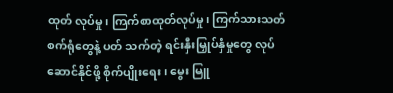ထုတ် လုပ်မှု၊ ကြက်စာထုတ်လုပ်မှု၊ ကြက်သားသတ်စက်ရုံတွေနဲ့ ပတ် သက်တဲ့ ရင်းနှီးမြှုပ်နှံမှုတွေ လုပ်ဆောင်နိုင်ဖို့ စိုက်ပျိုးရေး၊ မွေး မြူ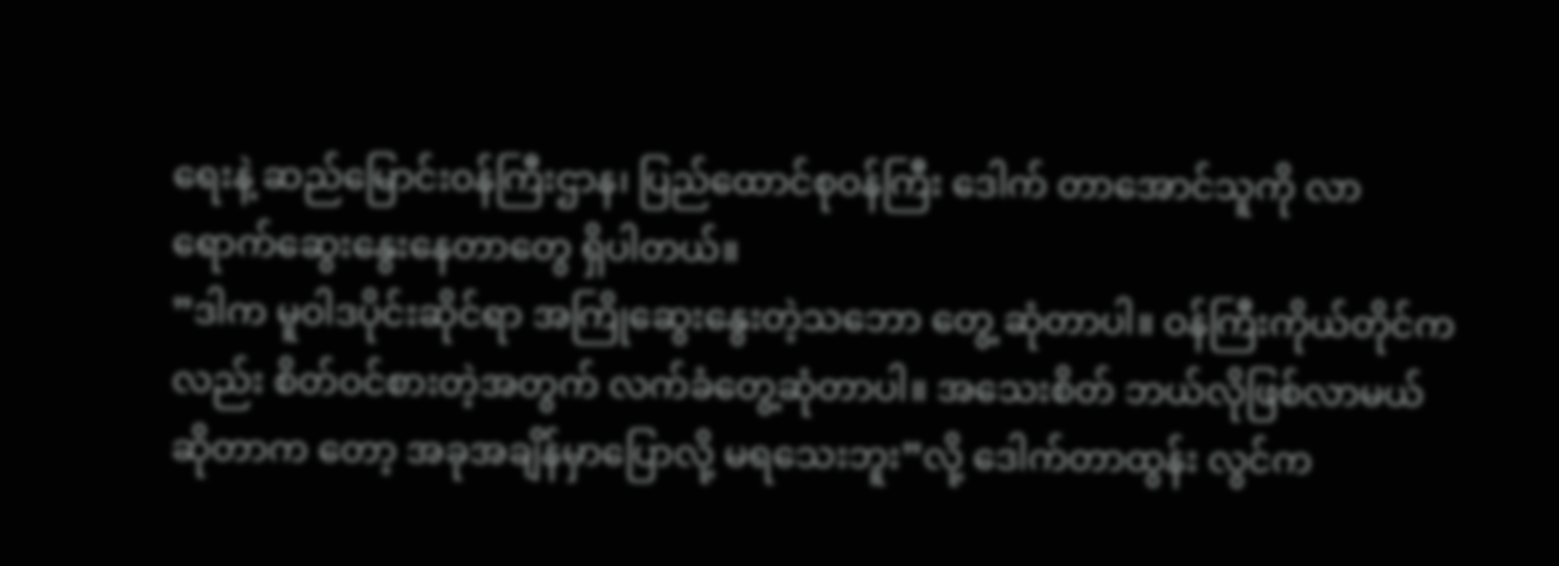ရေးနဲ့ ဆည်မြောင်းဝန်ကြီးဌာန၊ ပြည်ထောင်စုဝန်ကြီး ဒေါက် တာအောင်သူကို လာရောက်ဆွေးနွေးနေတာတွေ ရှိပါတယ်။
”ဒါက မူဝါဒပိုင်းဆိုင်ရာ အကြိုဆွေးနွေးတဲ့သဘော တွေ့ ဆုံတာပါ။ ဝန်ကြီးကိုယ်တိုင်ကလည်း စိတ်ဝင်စားတဲ့အတွက် လက်ခံတွေ့ဆုံတာပါ။ အသေးစိတ် ဘယ်လိုဖြစ်လာမယ်ဆိုတာက တော့ အခုအချိန်မှာပြောလို့ မရသေးဘူး”လို့ ဒေါက်တာထွန်း လွင်က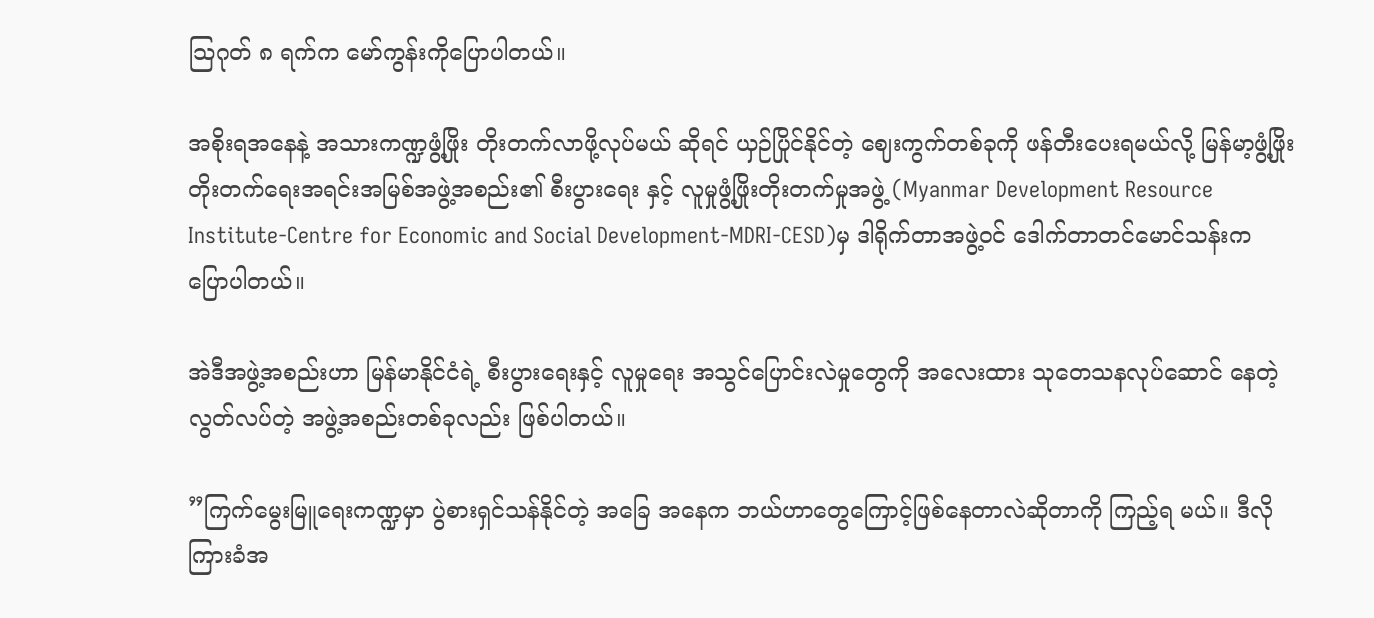သြဂုတ် ၈ ရက်က မော်ကွန်းကိုပြောပါတယ်။

အစိုးရအနေနဲ့ အသားကဏ္ဍဖွံ့ဖြိုး တိုးတက်လာဖို့လုပ်မယ် ဆိုရင် ယှဉ်ပြိုင်နိုင်တဲ့ ဈေးကွက်တစ်ခုကို ဖန်တီးပေးရမယ်လို့ မြန်မာ့ဖွံ့ဖြိုးတိုးတက်ရေးအရင်းအမြစ်အဖွဲ့အစည်း၏ စီးပွားရေး နှင့် လူမှုဖွံ့ဖြိုးတိုးတက်မှုအဖွဲ့ (Myanmar Development Resource Institute-Centre for Economic and Social Development-MDRI-CESD)မှ ဒါရိုက်တာအဖွဲ့ဝင် ဒေါက်တာတင်မောင်သန်းက ပြောပါတယ်။

အဲဒီအဖွဲ့အစည်းဟာ မြန်မာနိုင်ငံရဲ့ စီးပွားရေးနှင့် လူမှုရေး အသွင်ပြောင်းလဲမှုတွေကို အလေးထား သုတေသနလုပ်ဆောင် နေတဲ့ လွတ်လပ်တဲ့ အဖွဲ့အစည်းတစ်ခုလည်း ဖြစ်ပါတယ်။

”ကြက်မွေးမြူရေးကဏ္ဍမှာ ပွဲစားရှင်သန်နိုင်တဲ့ အခြေ အနေက ဘယ်ဟာတွေကြောင့်ဖြစ်နေတာလဲဆိုတာကို ကြည့်ရ မယ်။ ဒီလို ကြားခံအ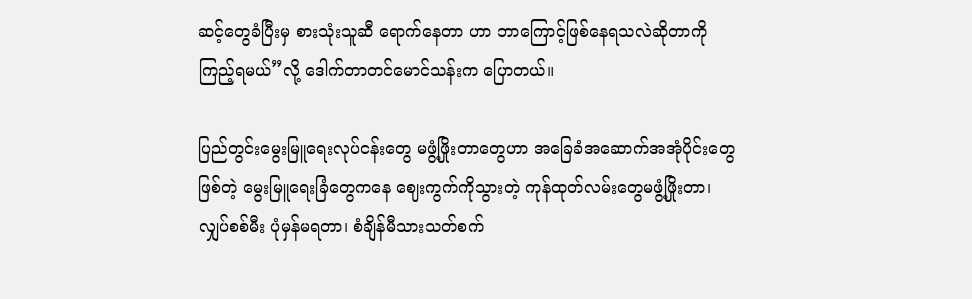ဆင့်တွေခံပြီးမှ စားသုံးသူဆီ ရောက်နေတာ ဟာ ဘာကြောင့်ဖြစ်နေရသလဲဆိုတာကို ကြည့်ရမယ်”လို့ ဒေါက်တာတင်မောင်သန်းက ပြောတယ်။

ပြည်တွင်းမွေးမြူရေးလုပ်ငန်းတွေ မဖွံ့ဖြိုးတာတွေဟာ အခြေခံအဆောက်အအုံပိုင်းတွေဖြစ်တဲ့ မွေးမြူရေးခြံတွေကနေ ဈေးကွက်ကိုသွားတဲ့ ကုန်ထုတ်လမ်းတွေမဖွံ့ဖြိုးတာ၊ လျှပ်စစ်မီး ပုံမှန်မရတာ၊ စံချိန်မီသားသတ်စက်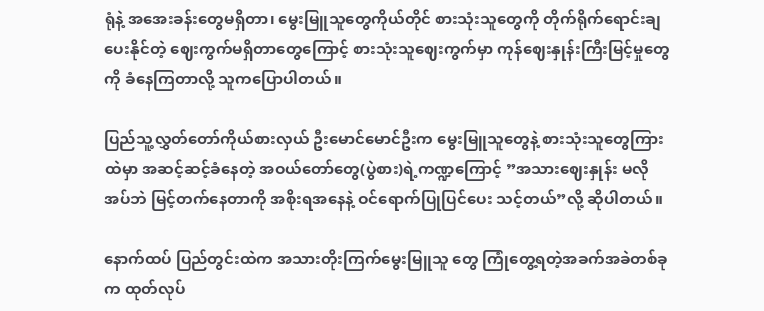ရုံနဲ့ အအေးခန်းတွေမရှိတာ၊ မွေးမြူသူတွေကိုယ်တိုင် စားသုံးသူတွေကို တိုက်ရိုက်ရောင်းချ ပေးနိုင်တဲ့ ဈေးကွက်မရှိတာတွေကြောင့် စားသုံးသူဈေးကွက်မှာ ကုန်ဈေးနှုန်းကြီးမြင့်မှုတွေကို ခံနေကြတာလို့ သူကပြောပါတယ်။

ပြည်သူ့လွှတ်တော်ကိုယ်စားလှယ် ဦးမောင်မောင်ဦးက မွေးမြူသူတွေနဲ့ စားသုံးသူတွေကြားထဲမှာ အဆင့်ဆင့်ခံနေတဲ့ အဝယ်တော်တွေ(ပွဲစား)ရဲ့ကဏ္ဍကြောင့် ”အသားဈေးနှုန်း မလို အပ်ဘဲ မြင့်တက်နေတာကို အစိုးရအနေနဲ့ ဝင်ရောက်ပြုပြင်ပေး သင့်တယ်”လို့ ဆိုပါတယ်။

နောက်ထပ် ပြည်တွင်းထဲက အသားတိုးကြက်မွေးမြူသူ တွေ ကြုံတွေ့ရတဲ့အခက်အခဲတစ်ခုက ထုတ်လုပ်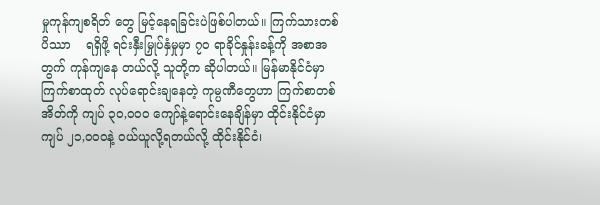မှုကုန်ကျစရိတ် တွေ မြင့်နေရခြင်းပဲဖြစ်ပါတယ်။ ကြက်သားတစ်ပိဿာ    ရရှိဖို့ ရင်းနှီးမြှုပ်နှံမှုမှာ ၇ဝ ရာခိုင်နှုန်းခန့်ကို အစာအတွက် ကုန်ကျနေ တယ်လို့ သူတို့က ဆိုပါတယ်။ မြန်မာနိုင်ငံမှာ ကြက်စာထုတ် လုပ်ရောင်းချနေတဲ့ ကုမ္ပဏီတွေဟာ ကြက်စာတစ်အိတ်ကို ကျပ် ၃ဝ,ဝဝဝ ကျော်နဲ့ရောင်းနေချိန်မှာ ထိုင်းနိုင်ငံမှာ ကျပ် ၂၁,ဝဝဝနဲ့ ဝယ်ယူလို့ရတယ်လို့ ထိုင်းနိုင်ငံ၊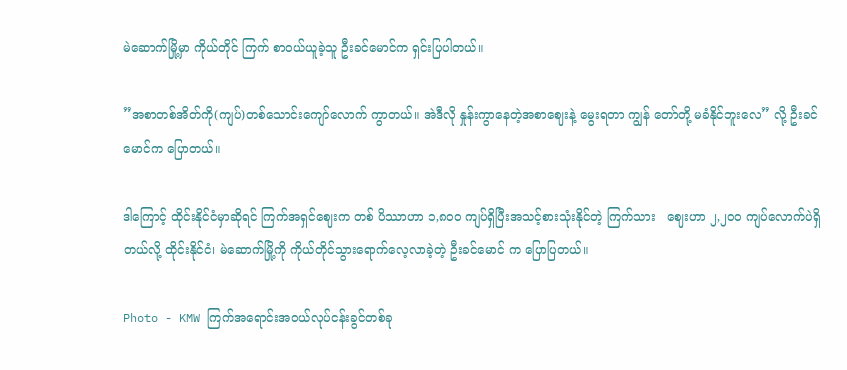မဲဆောက်မြို့မှာ ကိုယ်တိုင် ကြက် စာဝယ်ယူခဲ့သူ ဦးခင်မောင်က ရှင်းပြပါတယ်။

”အစာတစ်အိတ်ကို(ကျပ်)တစ်သောင်းကျော်လောက် ကွာတယ်။ အဲဒီလို နှုန်းကွာနေတဲ့အစာဈေးနဲ့ မွေးရတာ ကျွန် တော်တို့ မခံနိုင်ဘူးလေ” လို့ ဦးခင်မောင်က ပြောတယ်။

ဒါကြောင့် ထိုင်းနိုင်ငံမှာဆိုရင် ကြက်အရှင်ဈေးက တစ် ပိဿာဟာ ၁,၈ဝဝ ကျပ်ရှိပြီးအသင့်စားသုံးနိုင်တဲ့ ကြက်သား   ဈေးဟာ ၂,၂ဝဝ ကျပ်လောက်ပဲရှိတယ်လို့ ထိုင်းနိုင်ငံ၊ မဲဆောက်မြို့ကို ကိုယ်တိုင်သွားရောက်လေ့လာခဲ့တဲ့ ဦးခင်မောင် က ပြောပြတယ်။

Photo - KMW ကြက်အရောင်းအဝယ်လုပ်ငန်းခွင်တစ်ခု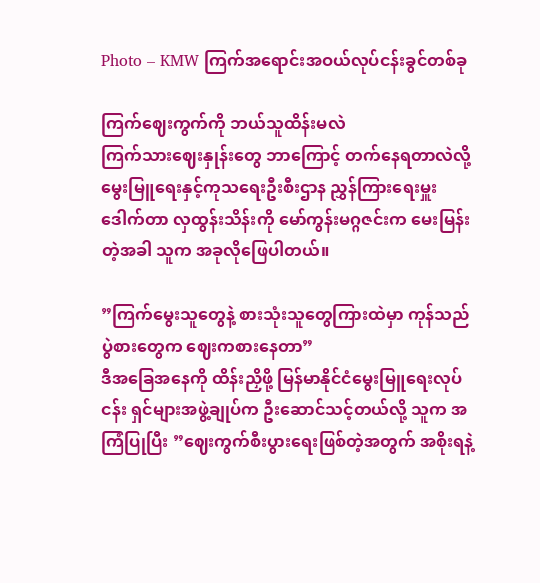Photo – KMW ကြက်အရောင်းအဝယ်လုပ်ငန်းခွင်တစ်ခု

ကြက်ဈေးကွက်ကို ဘယ်သူထိန်းမလဲ
ကြက်သားဈေးနှုန်းတွေ ဘာကြောင့် တက်နေရတာလဲလို့ မွေးမြူရေးနှင့်ကုသရေးဦးစီးဌာန ညွှန်ကြားရေးမှူး ဒေါက်တာ လှထွန်းသိန်းကို မော်ကွန်းမဂ္ဂဇင်းက မေးမြန်းတဲ့အခါ သူက အခုလိုဖြေပါတယ်။

”ကြက်မွေးသူတွေနဲ့ စားသုံးသူတွေကြားထဲမှာ ကုန်သည် ပွဲစားတွေက ဈေးကစားနေတာ”
ဒီအခြေအနေကို ထိန်းညှိဖို့ မြန်မာနိုင်ငံမွေးမြူရေးလုပ်ငန်း ရှင်များအဖွဲ့ချုပ်က ဦးဆောင်သင့်တယ်လို့ သူက အကြံပြုပြီး ”ဈေးကွက်စီးပွားရေးဖြစ်တဲ့အတွက် အစိုးရနဲ့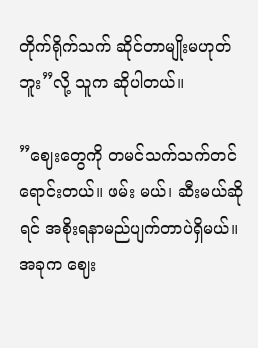တိုက်ရိုက်သက် ဆိုင်တာမျိုးမဟုတ်ဘူး”လို့ သူက ဆိုပါတယ်။

”ဈေးတွေကို တမင်သက်သက်တင်ရောင်းတယ်။ ဖမ်း မယ်၊ ဆီးမယ်ဆိုရင် အစိုးရနာမည်ပျက်တာပဲရှိမယ်။ အခုက ဈေး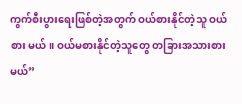ကွက်စီးပွားရေးဖြစ်တဲ့အတွက် ဝယ်စားနိုင်တဲ့သူ ဝယ်စား မယ်။ ဝယ်မစားနိုင်တဲ့သူတွေ တခြားအသားစားမယ်”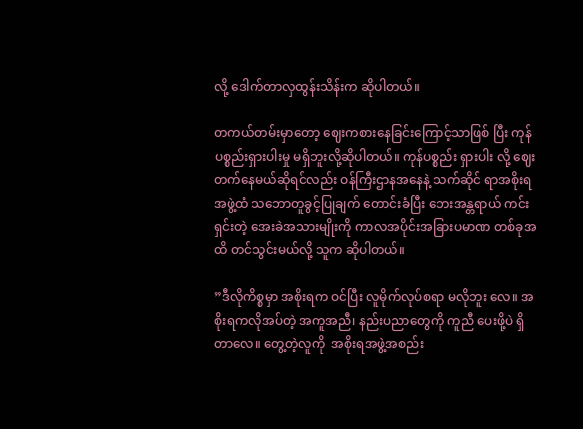လို့ ဒေါက်တာလှထွန်းသိန်းက ဆိုပါတယ်။

တကယ်တမ်းမှာတော့ ဈေးကစားနေခြင်းကြောင့်သာဖြစ် ပြီး ကုန်ပစ္စည်းရှားပါးမှု မရှိဘူးလို့ဆိုပါတယ်။ ကုန်ပစ္စည်း ရှားပါး လို့ ဈေးတက်နေမယ်ဆိုရင်လည်း ဝန်ကြီးဌာနအနေနဲ့ သက်ဆိုင် ရာအစိုးရအဖွဲ့ထံ သဘောတူခွင့်ပြုချက် တောင်းခံပြီး ဘေးအန္တရာယ် ကင်းရှင်းတဲ့ အေးခဲအသားမျိုးကို ကာလအပိုင်းအခြားပမာဏ တစ်ခုအထိ တင်သွင်းမယ်လို့ သူက ဆိုပါတယ်။

”ဒီလိုကိစ္စမှာ အစိုးရက ဝင်ပြီး လူမိုက်လုပ်စရာ မလိုဘူး လေ။ အစိုးရကလိုအပ်တဲ့ အကူအညီ၊ နည်းပညာတွေကို ကူညီ ပေးဖို့ပဲ ရှိတာလေ။ တွေ့တဲ့လူကို  အစိုးရအဖွဲ့အစည်း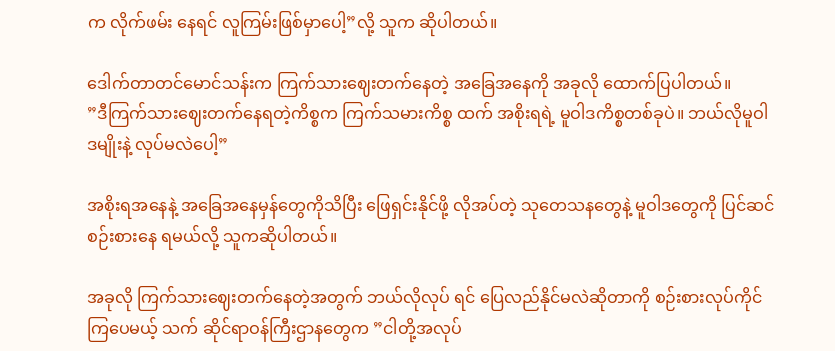က လိုက်ဖမ်း နေရင် လူကြမ်းဖြစ်မှာပေါ့”လို့ သူက ဆိုပါတယ်။

ဒေါက်တာတင်မောင်သန်းက ကြက်သားဈေးတက်နေတဲ့ အခြေအနေကို အခုလို ထောက်ပြပါတယ်။
”ဒီကြက်သားဈေးတက်နေရတဲ့ကိစ္စက ကြက်သမားကိစ္စ ထက် အစိုးရရဲ့ မူဝါဒကိစ္စတစ်ခုပဲ။ ဘယ်လိုမူဝါဒမျိုးနဲ့ လုပ်မလဲပေါ့”

အစိုးရအနေနဲ့ အခြေအနေမှန်တွေကိုသိပြီး ဖြေရှင်းနိုင်ဖို့ လိုအပ်တဲ့ သုတေသနတွေနဲ့ မူဝါဒတွေကို ပြင်ဆင်စဉ်းစားနေ ရမယ်လို့ သူကဆိုပါတယ်။

အခုလို ကြက်သားဈေးတက်နေတဲ့အတွက် ဘယ်လိုလုပ် ရင် ပြေလည်နိုင်မလဲဆိုတာကို စဉ်းစားလုပ်ကိုင်ကြပေမယ့် သက် ဆိုင်ရာဝန်ကြီးဌာနတွေက ”ငါတို့အလုပ်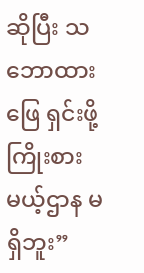ဆိုပြီး သဘောထားဖြေ ရှင်းဖို့ ကြိုးစားမယ့်ဌာန မရှိဘူး”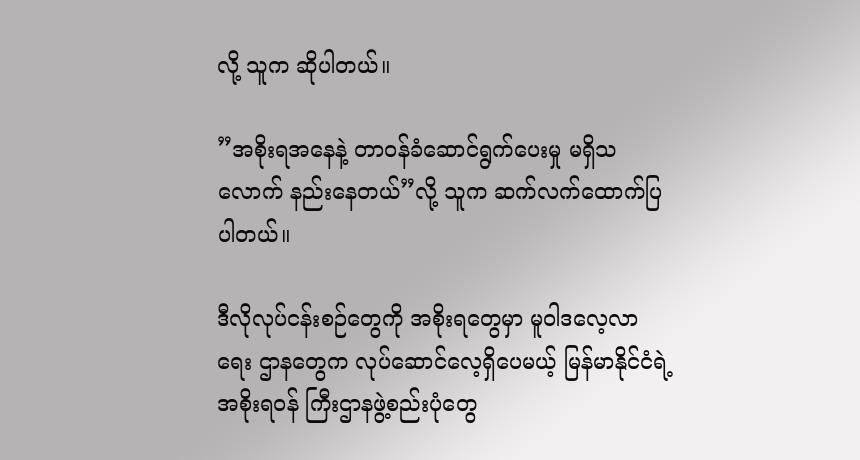လို့ သူက ဆိုပါတယ်။

”အစိုးရအနေနဲ့ တာဝန်ခံဆောင်ရွက်ပေးမှု မရှိသလောက် နည်းနေတယ်”လို့ သူက ဆက်လက်ထောက်ပြပါတယ်။

ဒီလိုလုပ်ငန်းစဉ်တွေကို အစိုးရတွေမှာ မူဝါဒလေ့လာရေး ဌာနတွေက လုပ်ဆောင်လေ့ရှိပေမယ့် မြန်မာနိုင်ငံရဲ့ အစိုးရဝန် ကြီးဌာနဖွဲ့စည်းပုံတွေ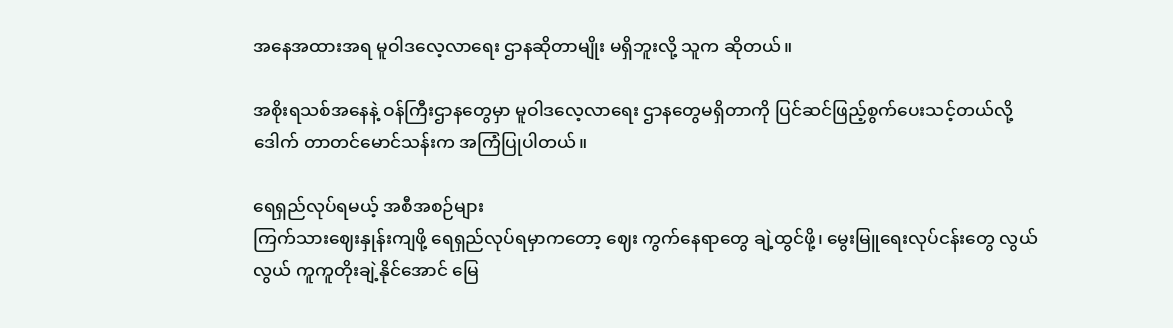အနေအထားအရ မူဝါဒလေ့လာရေး ဌာနဆိုတာမျိုး မရှိဘူးလို့ သူက ဆိုတယ်။

အစိုးရသစ်အနေနဲ့ ဝန်ကြီးဌာနတွေမှာ မူဝါဒလေ့လာရေး ဌာနတွေမရှိတာကို ပြင်ဆင်ဖြည့်စွက်ပေးသင့်တယ်လို့ ဒေါက် တာတင်မောင်သန်းက အကြံပြုပါတယ်။

ရေရှည်လုပ်ရမယ့် အစီအစဉ်များ
ကြက်သားဈေးနှုန်းကျဖို့ ရေရှည်လုပ်ရမှာကတော့ ဈေး ကွက်နေရာတွေ ချဲ့ထွင်ဖို့၊ မွေးမြူရေးလုပ်ငန်းတွေ လွယ်လွယ် ကူကူတိုးချဲ့နိုင်အောင် မြေ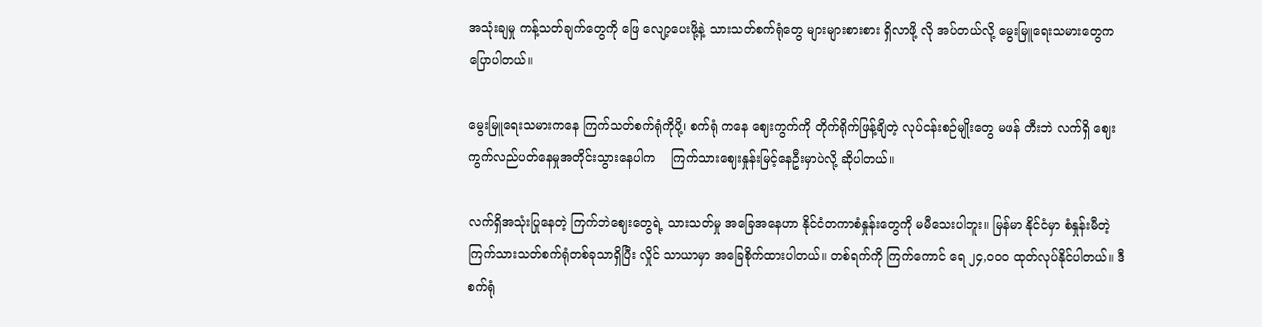အသုံးချမှု ကန့်သတ်ချက်တွေကို ဖြေ လျော့ပေးဖို့နဲ့ သားသတ်စက်ရုံတွေ များများစားစား ရှိလာဖို့ လို အပ်တယ်လို့ မွေးမြူရေးသမားတွေက ပြောပါတယ်။

မွေးမြူရေးသမားကနေ ကြက်သတ်စက်ရုံကိုပို့၊ စက်ရုံ ကနေ ဈေးကွက်ကို တိုက်ရိုက်ဖြန့်ချိတဲ့ လုပ်ငန်းစဉ်မျိုးတွေ မဖန် တီးဘဲ လက်ရှိ ဈေးကွက်လည်ပတ်နေမှုအတိုင်းသွားနေပါက    ကြက်သားဈေးနှုန်းမြင့်နေဦးမှာပဲလို့ ဆိုပါတယ်။

လက်ရှိအသုံးပြုနေတဲ့ ကြက်ဘဲဈေးတွေရဲ့ သားသတ်မှု အခြေအနေဟာ နိုင်ငံတကာစံနှုန်းတွေကို မမီသေးပါဘူး။ မြန်မာ နိုင်ငံမှာ စံနှုန်းမီတဲ့ ကြက်သားသတ်စက်ရုံတစ်ခုသာရှိပြီး လှိုင် သာယာမှာ အခြေစိုက်ထားပါတယ်။ တစ်ရက်ကို ကြက်ကောင် ရေ ၂၄,ဝဝဝ ထုတ်လုပ်နိုင်ပါတယ်။ ဒီစက်ရုံ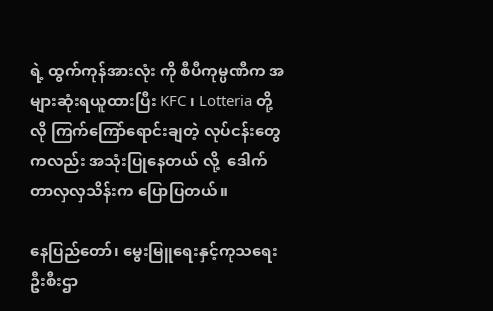ရဲ့ ထွက်ကုန်အားလုံး ကို စီပီကုမ္ပဏီက အများဆုံးရယူထားပြီး KFC ၊ Lotteria တို့လို ကြက်ကြော်ရောင်းချတဲ့ လုပ်ငန်းတွေကလည်း အသုံးပြုနေတယ် လို့  ဒေါက်တာလှလှသိန်းက ပြောပြတယ်။

နေပြည်တော်၊ မွေးမြူရေးနှင့်ကုသရေးဦးစီးဌာ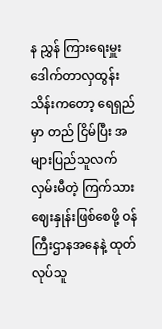န ညွှန် ကြားရေးမှူး ဒေါက်တာလှထွန်းသိန်းကတော့ ရေရှည်မှာ တည် ငြိမ်ပြီး အများပြည်သူလက်လှမ်းမီတဲ့ ကြက်သားဈေးနှုန်းဖြစ်စေဖို့ ဝန်ကြီးဌာနအနေနဲ့ ထုတ်လုပ်သူ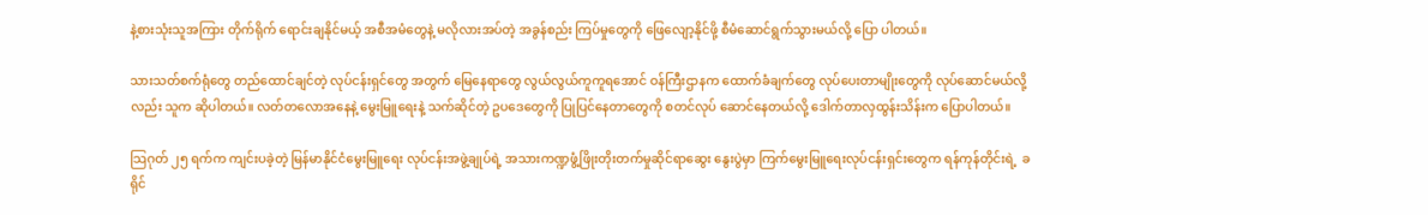နဲ့စားသုံးသူအကြား တိုက်ရိုက် ရောင်းချနိုင်မယ့် အစီအမံတွေနဲ့ မလိုလားအပ်တဲ့ အခွန်စည်း ကြပ်မှုတွေကို ဖြေလျော့နိုင်ဖို့ စီမံဆောင်ရွက်သွားမယ်လို့ ပြော ပါတယ်။

သားသတ်စက်ရုံတွေ တည်ထောင်ချင်တဲ့ လုပ်ငန်းရှင်တွေ အတွက် မြေနေရာတွေ လွယ်လွယ်ကူကူရအောင် ဝန်ကြီးဌာနက ထောက်ခံချက်တွေ လုပ်ပေးတာမျိုးတွေကို လုပ်ဆောင်မယ်လို့ လည်း သူက ဆိုပါတယ်။ လတ်တလောအနေနဲ့ မွေးမြူရေးနဲ့ သက်ဆိုင်တဲ့ ဥပဒေတွေကို ပြုပြင်နေတာတွေကို စတင်လုပ် ဆောင်နေတယ်လို့ ဒေါက်တာလှထွန်းသိန်းက ပြောပါတယ်။

သြဂုတ် ၂၅ ရက်က ကျင်းပခဲ့တဲ့ မြန်မာနိုင်ငံမွေးမြူရေး လုပ်ငန်းအဖွဲ့ချုပ်ရဲ့ အသားကဏ္ဍဖွံ့ဖြိုးတိုးတက်မှုဆိုင်ရာဆွေး နွေးပွဲမှာ ကြက်မွေးမြူရေးလုပ်ငန်းရှင်းတွေက ရန်ကုန်တိုင်းရဲ့  ခရိုင်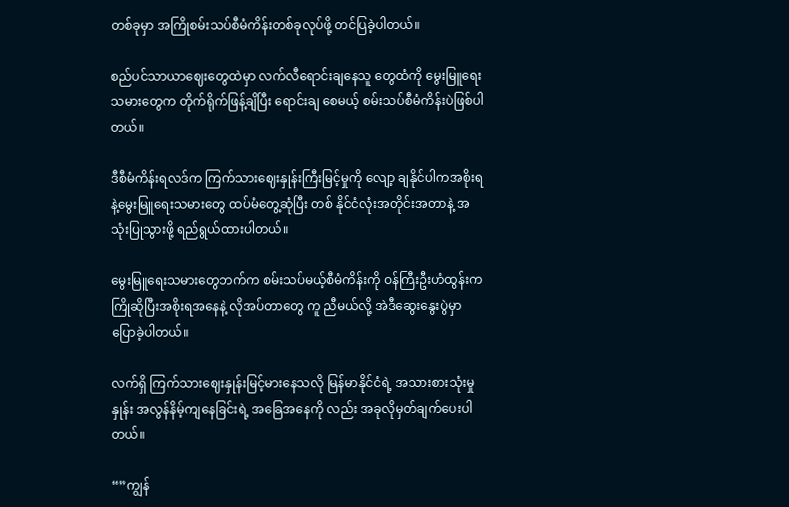တစ်ခုမှာ အကြိုစမ်းသပ်စီမံကိန်းတစ်ခုလုပ်ဖို့ တင်ပြခဲ့ပါတယ်။

စည်ပင်သာယာဈေးတွေထဲမှာ လက်လီရောင်းချနေသူ တွေထံကို မွေးမြူရေးသမားတွေက တိုက်ရိုက်ဖြန့်ချိပြီး ရောင်းချ စေမယ့် စမ်းသပ်စီမံကိန်းပဲဖြစ်ပါတယ်။

ဒီစီမံကိန်းရလဒ်က ကြက်သားဈေးနှုန်းကြီးမြင့်မှုကို လျော့ ချနိုင်ပါကအစိုးရနဲ့မွေးမြူရေးသမားတွေ ထပ်မံတွေ့ဆုံပြီး တစ် နိုင်ငံလုံးအတိုင်းအတာနဲ့ အသုံးပြုသွားဖို့ ရည်ရွယ်ထားပါတယ်။

မွေးမြူရေးသမားတွေဘက်က စမ်းသပ်မယ့်စီမံကိန်းကို ဝန်ကြီးဦးဟံထွန်းက ကြိုဆိုပြီးအစိုးရအနေနဲ့ လိုအပ်တာတွေ ကူ ညီမယ်လို့ အဲဒီဆွေးနွေးပွဲမှာ ပြောခဲ့ပါတယ်။

လက်ရှိ ကြက်သားဈေးနှုန်းမြင့်မားနေသလို မြန်မာနိုင်ငံရဲ့ အသားစားသုံးမှုနှုန်း အလွန်နိမ့်ကျနေခြင်းရဲ့ အခြေအနေကို လည်း အခုလိုမှတ်ချက်ပေးပါတယ်။

“”ကျွန်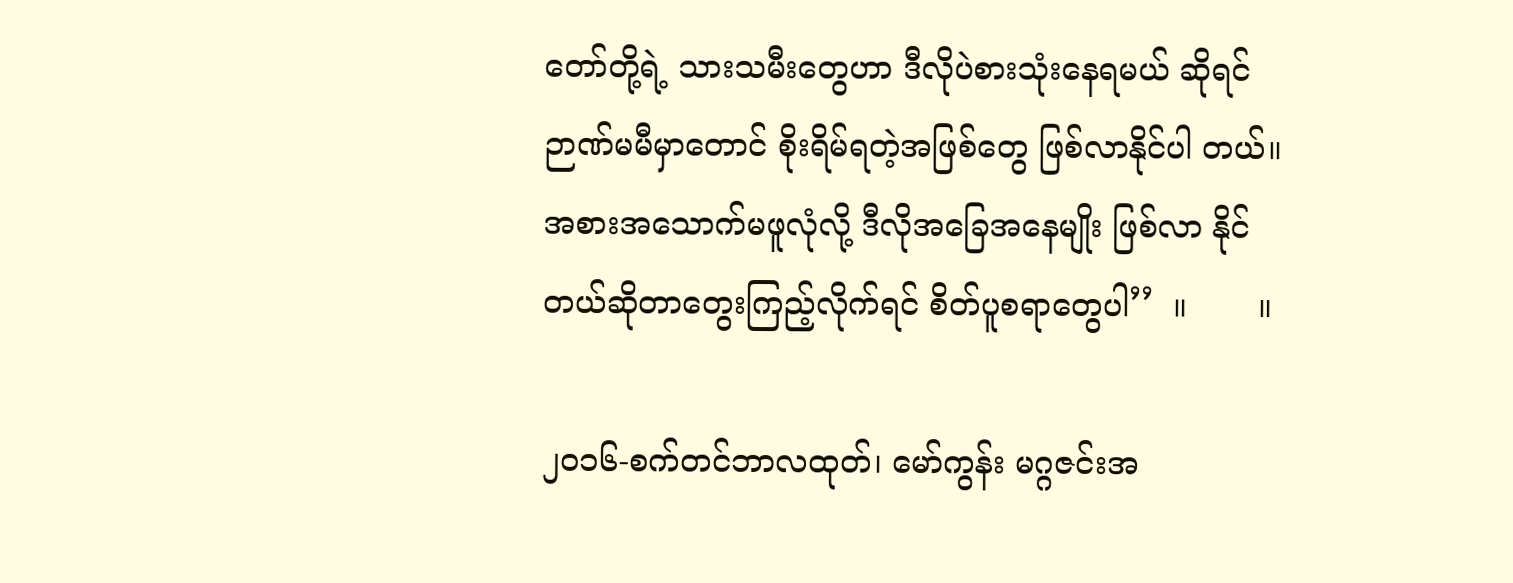တော်တို့ရဲ့ သားသမီးတွေဟာ ဒီလိုပဲစားသုံးနေရမယ် ဆိုရင် ဉာဏ်မမီမှာတောင် စိုးရိမ်ရတဲ့အဖြစ်တွေ ဖြစ်လာနိုင်ပါ တယ်။ အစားအသောက်မဖူလုံလို့ ဒီလိုအခြေအနေမျိုး ဖြစ်လာ နိုင်တယ်ဆိုတာတွေးကြည့်လိုက်ရင် စိတ်ပူစရာတွေပါ’’  ။       ။

၂၀၁၆-စက်တင်ဘာလထုတ်၊ မော်ကွန်း မဂ္ဂဇင်းအ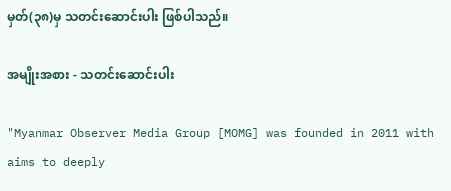မှတ်(၃၈)မှ သတင်းဆောင်းပါး ဖြစ်ပါသည်။

အမျိုးအစား - သတင်းဆောင်းပါး

"Myanmar Observer Media Group [MOMG] was founded in 2011 with aims to deeply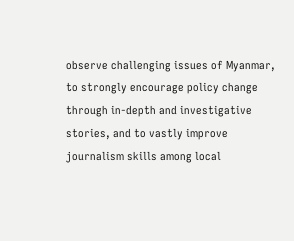observe challenging issues of Myanmar, to strongly encourage policy change through in-depth and investigative stories, and to vastly improve journalism skills among local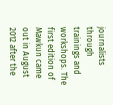journalists through trainings and workshops. The first edition of Mawkun came out in August 2012 after the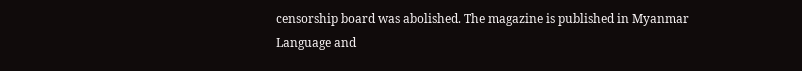censorship board was abolished. The magazine is published in Myanmar Language and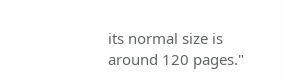its normal size is around 120 pages."